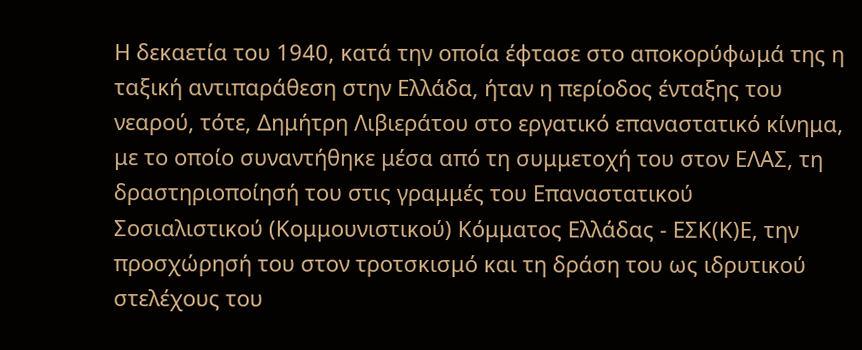Η δεκαετία του 1940, κατά την οποία έφτασε στο αποκορύφωμά της η ταξική αντιπαράθεση στην Ελλάδα, ήταν η περίοδος ένταξης του νεαρού, τότε, Δημήτρη Λιβιεράτου στο εργατικό επαναστατικό κίνημα, με το οποίο συναντήθηκε μέσα από τη συμμετοχή του στον ΕΛΑΣ, τη δραστηριοποίησή του στις γραμμές του Επαναστατικού Σοσιαλιστικού (Κομμουνιστικού) Κόμματος Ελλάδας - ΕΣΚ(Κ)Ε, την προσχώρησή του στον τροτσκισμό και τη δράση του ως ιδρυτικού στελέχους του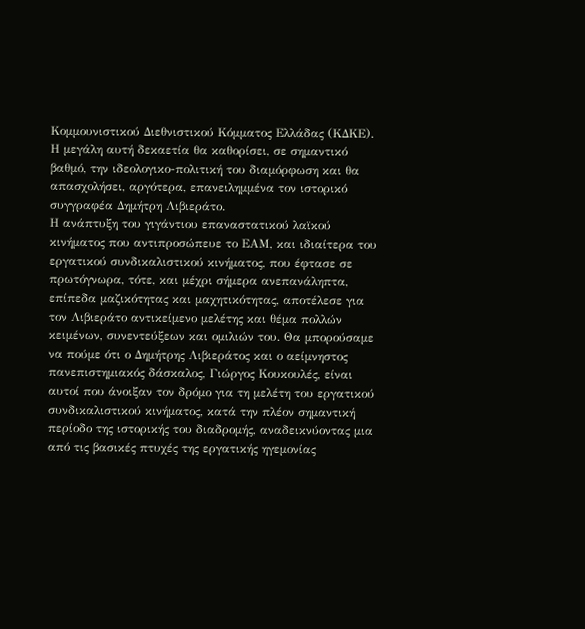Κομμουνιστικού Διεθνιστικού Κόμματος Ελλάδας (ΚΔΚΕ). Η μεγάλη αυτή δεκαετία θα καθορίσει, σε σημαντικό βαθμό, την ιδεολογικο-πολιτική του διαμόρφωση και θα απασχολήσει, αργότερα, επανειλημμένα τον ιστορικό συγγραφέα Δημήτρη Λιβιεράτο.
Η ανάπτυξη του γιγάντιου επαναστατικού λαϊκού κινήματος που αντιπροσώπευε το ΕΑΜ, και ιδιαίτερα του εργατικού συνδικαλιστικού κινήματος, που έφτασε σε πρωτόγνωρα, τότε, και μέχρι σήμερα ανεπανάληπτα, επίπεδα μαζικότητας και μαχητικότητας, αποτέλεσε για τον Λιβιεράτο αντικείμενο μελέτης και θέμα πολλών κειμένων, συνεντεύξεων και ομιλιών του. Θα μπορούσαμε να πούμε ότι ο Δημήτρης Λιβιεράτος και ο αείμνηστος πανεπιστημιακός δάσκαλος, Γιώργος Κουκουλές, είναι αυτοί που άνοιξαν τον δρόμο για τη μελέτη του εργατικού συνδικαλιστικού κινήματος, κατά την πλέον σημαντική περίοδο της ιστορικής του διαδρομής, αναδεικνύοντας μια από τις βασικές πτυχές της εργατικής ηγεμονίας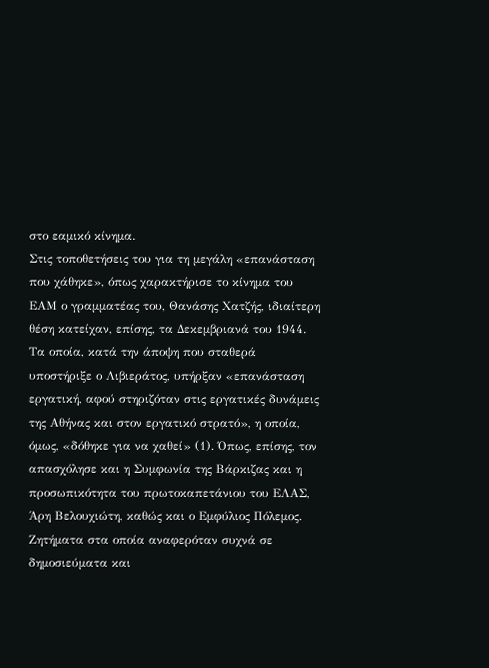στο εαμικό κίνημα.
Στις τοποθετήσεις του για τη μεγάλη «επανάσταση που χάθηκε», όπως χαρακτήρισε το κίνημα του ΕΑΜ ο γραμματέας του, Θανάσης Χατζής, ιδιαίτερη θέση κατείχαν, επίσης, τα Δεκεμβριανά του 1944. Τα οποία, κατά την άποψη που σταθερά υποστήριξε ο Λιβιεράτος, υπήρξαν «επανάσταση εργατική, αφού στηριζόταν στις εργατικές δυνάμεις της Αθήνας και στον εργατικό στρατό», η οποία, όμως, «δόθηκε για να χαθεί» (1). Όπως, επίσης, τον απασχόλησε και η Συμφωνία της Βάρκιζας και η προσωπικότητα του πρωτοκαπετάνιου του ΕΛΑΣ, Άρη Βελουχιώτη, καθώς και ο Εμφύλιος Πόλεμος. Ζητήματα στα οποία αναφερόταν συχνά σε δημοσιεύματα και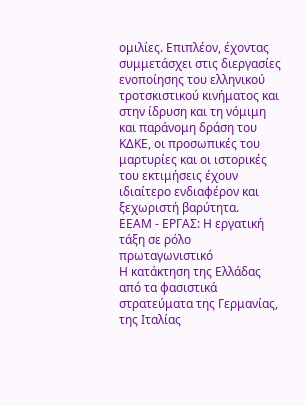ομιλίες. Επιπλέον, έχοντας συμμετάσχει στις διεργασίες ενοποίησης του ελληνικού τροτσκιστικού κινήματος και στην ίδρυση και τη νόμιμη και παράνομη δράση του ΚΔΚΕ, οι προσωπικές του μαρτυρίες και οι ιστορικές του εκτιμήσεις έχουν ιδιαίτερο ενδιαφέρον και ξεχωριστή βαρύτητα.
ΕΕΑΜ - ΕΡΓΑΣ: Η εργατική τάξη σε ρόλο πρωταγωνιστικό
Η κατάκτηση της Ελλάδας από τα φασιστικά στρατεύματα της Γερμανίας, της Ιταλίας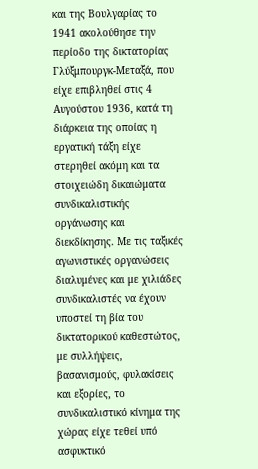και της Βουλγαρίας το 1941 ακολούθησε την περίοδο της δικτατορίας Γλύξμπουργκ-Μεταξά, που είχε επιβληθεί στις 4 Αυγούστου 1936, κατά τη διάρκεια της οποίας η εργατική τάξη είχε στερηθεί ακόμη και τα στοιχειώδη δικαιώματα συνδικαλιστικής οργάνωσης και διεκδίκησης. Με τις ταξικές αγωνιστικές οργανώσεις διαλυμένες και με χιλιάδες συνδικαλιστές να έχουν υποστεί τη βία του δικτατορικού καθεστώτος, με συλλήψεις, βασανισμούς, φυλακίσεις και εξορίες, το συνδικαλιστικό κίνημα της χώρας είχε τεθεί υπό ασφυκτικό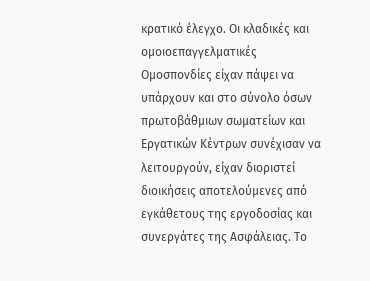κρατικό έλεγχο. Οι κλαδικές και ομοιοεπαγγελματικές Ομοσπονδίες είχαν πάψει να υπάρχουν και στο σύνολο όσων πρωτοβάθμιων σωματείων και Εργατικών Κέντρων συνέχισαν να λειτουργούν, είχαν διοριστεί διοικήσεις αποτελούμενες από εγκάθετους της εργοδοσίας και συνεργάτες της Ασφάλειας. Το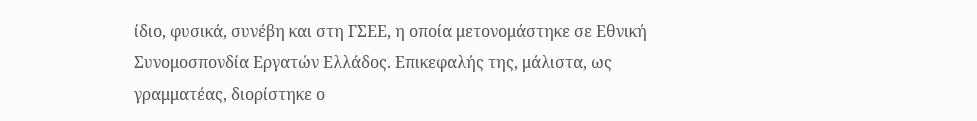ίδιο, φυσικά, συνέβη και στη ΓΣΕΕ, η οποία μετονομάστηκε σε Εθνική Συνομοσπονδία Εργατών Ελλάδος. Επικεφαλής της, μάλιστα, ως γραμματέας, διορίστηκε ο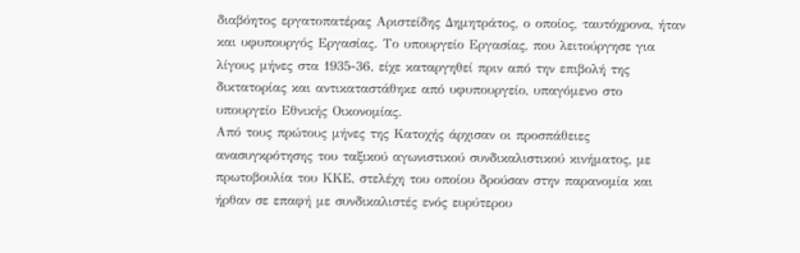διαβόητος εργατοπατέρας Αριστείδης Δημητράτος, ο οποίος, ταυτόχρονα, ήταν και υφυπουργός Εργασίας. Το υπουργείο Εργασίας, που λειτούργησε για λίγους μήνες στα 1935-36, είχε καταργηθεί πριν από την επιβολή της δικτατορίας και αντικαταστάθηκε από υφυπουργείο, υπαγόμενο στο υπουργείο Εθνικής Οικονομίας.
Από τους πρώτους μήνες της Κατοχής άρχισαν οι προσπάθειες ανασυγκρότησης του ταξικού αγωνιστικού συνδικαλιστικού κινήματος, με πρωτοβουλία του ΚΚΕ, στελέχη του οποίου δρούσαν στην παρανομία και ήρθαν σε επαφή με συνδικαλιστές ενός ευρύτερου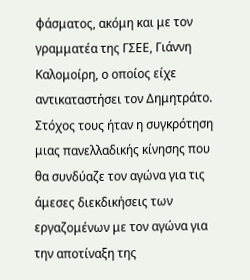φάσματος, ακόμη και με τον γραμματέα της ΓΣΕΕ, Γιάννη Καλομοίρη, ο οποίος είχε αντικαταστήσει τον Δημητράτο. Στόχος τους ήταν η συγκρότηση μιας πανελλαδικής κίνησης που θα συνδύαζε τον αγώνα για τις άμεσες διεκδικήσεις των εργαζομένων με τον αγώνα για την αποτίναξη της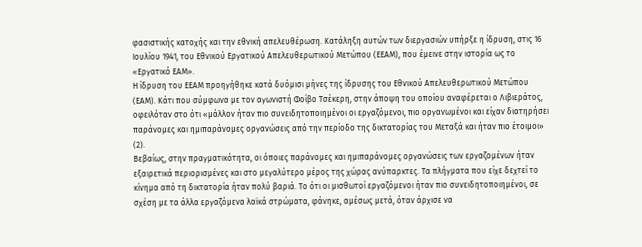φασιστικής κατοχής και την εθνική απελευθέρωση. Κατάληξη αυτών των διεργασιών υπήρξε η ίδρυση, στις 16 Ιουλίου 1941, του Εθνικού Εργατικού Απελευθερωτικού Μετώπου (ΕΕΑΜ), που έμεινε στην ιστορία ως το «Εργατικό ΕΑΜ».
Η ίδρυση του ΕΕΑΜ προηγήθηκε κατά δυόμισι μήνες της ίδρυσης του Εθνικού Απελευθερωτικού Μετώπου (ΕΑΜ). Κάτι που σύμφωνα με τον αγωνιστή Φοίβο Τσέκερη, στην άποψη του οποίου αναφέρεται ο Λιβιεράτος, οφειλόταν στο ότι «μάλλον ήταν πιο συνειδητοποιημένοι οι εργαζόμενοι, πιο οργανωμένοι και είχαν διατηρήσει παράνομες και ημιπαράνομες οργανώσεις από την περίοδο της δικτατορίας του Μεταξά και ήταν πιο έτοιμοι» (2).
Βεβαίως, στην πραγματικότητα, οι όποιες παράνομες και ημιπαράνομες οργανώσεις των εργαζομένων ήταν εξαιρετικά περιορισμένες και στο μεγαλύτερο μέρος της χώρας ανύπαρκτες. Τα πλήγματα που είχε δεχτεί το κίνημα από τη δικτατορία ήταν πολύ βαριά. Το ότι οι μισθωτοί εργαζόμενοι ήταν πιο συνειδητοποιημένοι, σε σχέση με τα άλλα εργαζόμενα λαϊκά στρώματα, φάνηκε, αμέσως μετά, όταν άρχισε να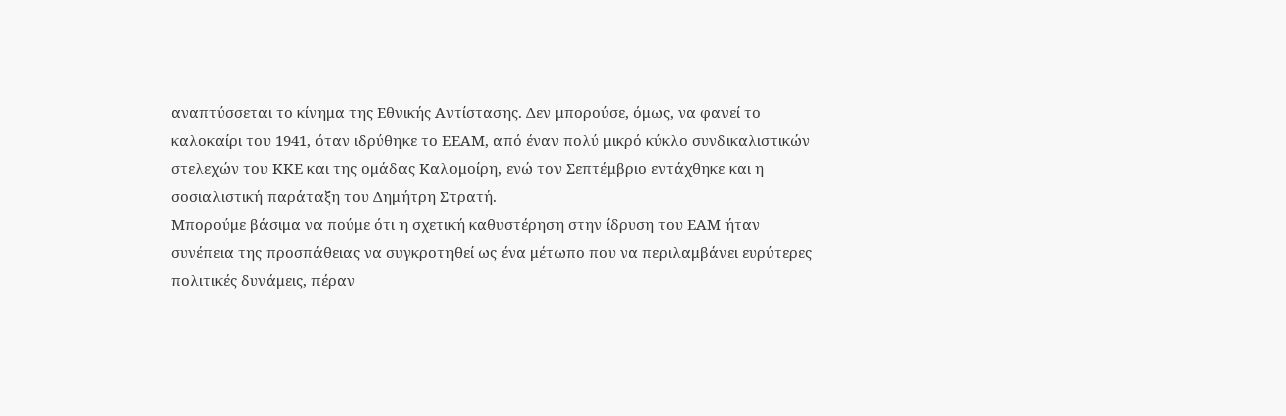αναπτύσσεται το κίνημα της Εθνικής Αντίστασης. Δεν μπορούσε, όμως, να φανεί το καλοκαίρι του 1941, όταν ιδρύθηκε το ΕΕΑΜ, από έναν πολύ μικρό κύκλο συνδικαλιστικών στελεχών του ΚΚΕ και της ομάδας Καλομοίρη, ενώ τον Σεπτέμβριο εντάχθηκε και η σοσιαλιστική παράταξη του Δημήτρη Στρατή.
Μπορούμε βάσιμα να πούμε ότι η σχετική καθυστέρηση στην ίδρυση του ΕΑΜ ήταν συνέπεια της προσπάθειας να συγκροτηθεί ως ένα μέτωπο που να περιλαμβάνει ευρύτερες πολιτικές δυνάμεις, πέραν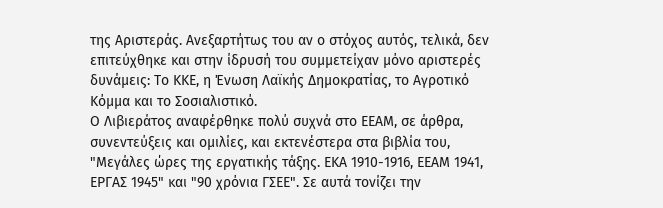της Αριστεράς. Ανεξαρτήτως του αν ο στόχος αυτός, τελικά, δεν επιτεύχθηκε και στην ίδρυσή του συμμετείχαν μόνο αριστερές δυνάμεις: Το ΚΚΕ, η Ένωση Λαϊκής Δημοκρατίας, το Αγροτικό Κόμμα και το Σοσιαλιστικό.
Ο Λιβιεράτος αναφέρθηκε πολύ συχνά στο ΕΕΑΜ, σε άρθρα, συνεντεύξεις και ομιλίες, και εκτενέστερα στα βιβλία του, "Μεγάλες ώρες της εργατικής τάξης. ΕΚΑ 1910-1916, ΕΕΑΜ 1941, ΕΡΓΑΣ 1945" και "90 χρόνια ΓΣΕΕ". Σε αυτά τονίζει την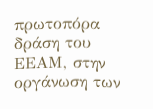πρωτοπόρα δράση του ΕΕΑΜ, στην οργάνωση των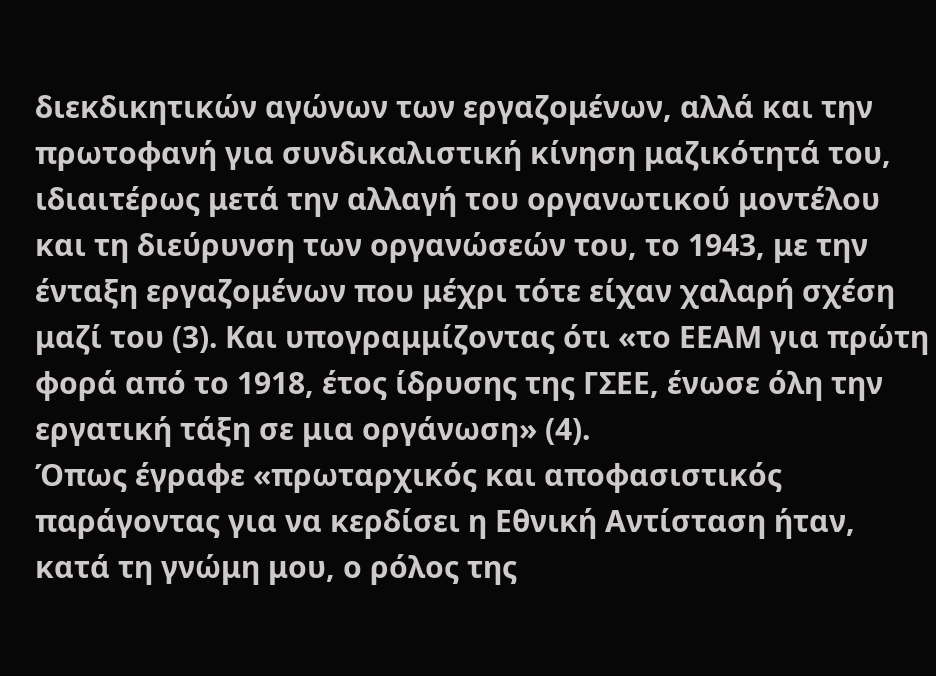διεκδικητικών αγώνων των εργαζομένων, αλλά και την πρωτοφανή για συνδικαλιστική κίνηση μαζικότητά του, ιδιαιτέρως μετά την αλλαγή του οργανωτικού μοντέλου και τη διεύρυνση των οργανώσεών του, το 1943, με την ένταξη εργαζομένων που μέχρι τότε είχαν χαλαρή σχέση μαζί του (3). Και υπογραμμίζοντας ότι «το ΕΕΑΜ για πρώτη φορά από το 1918, έτος ίδρυσης της ΓΣΕΕ, ένωσε όλη την εργατική τάξη σε μια οργάνωση» (4).
Όπως έγραφε «πρωταρχικός και αποφασιστικός παράγοντας για να κερδίσει η Εθνική Αντίσταση ήταν, κατά τη γνώμη μου, ο ρόλος της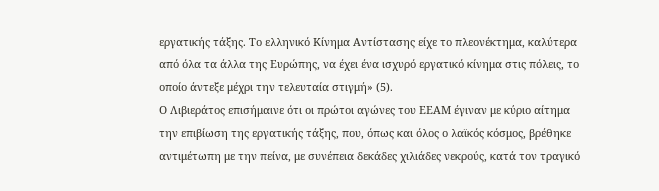εργατικής τάξης. Το ελληνικό Κίνημα Αντίστασης είχε το πλεονέκτημα, καλύτερα από όλα τα άλλα της Ευρώπης, να έχει ένα ισχυρό εργατικό κίνημα στις πόλεις, το οποίο άντεξε μέχρι την τελευταία στιγμή» (5).
Ο Λιβιεράτος επισήμαινε ότι οι πρώτοι αγώνες του ΕΕΑΜ έγιναν με κύριο αίτημα την επιβίωση της εργατικής τάξης, που, όπως και όλος ο λαϊκός κόσμος, βρέθηκε αντιμέτωπη με την πείνα, με συνέπεια δεκάδες χιλιάδες νεκρούς, κατά τον τραγικό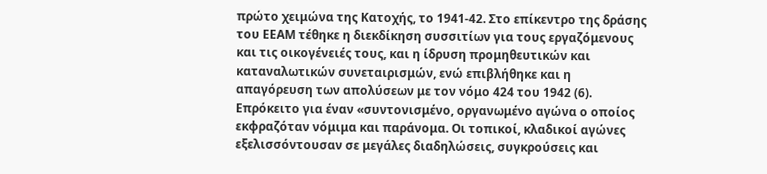πρώτο χειμώνα της Κατοχής, το 1941-42. Στο επίκεντρο της δράσης του ΕΕΑΜ τέθηκε η διεκδίκηση συσσιτίων για τους εργαζόμενους και τις οικογένειές τους, και η ίδρυση προμηθευτικών και καταναλωτικών συνεταιρισμών, ενώ επιβλήθηκε και η απαγόρευση των απολύσεων με τον νόμο 424 του 1942 (6).
Επρόκειτο για έναν «συντονισμένο, οργανωμένο αγώνα ο οποίος εκφραζόταν νόμιμα και παράνομα. Οι τοπικοί, κλαδικοί αγώνες εξελισσόντουσαν σε μεγάλες διαδηλώσεις, συγκρούσεις και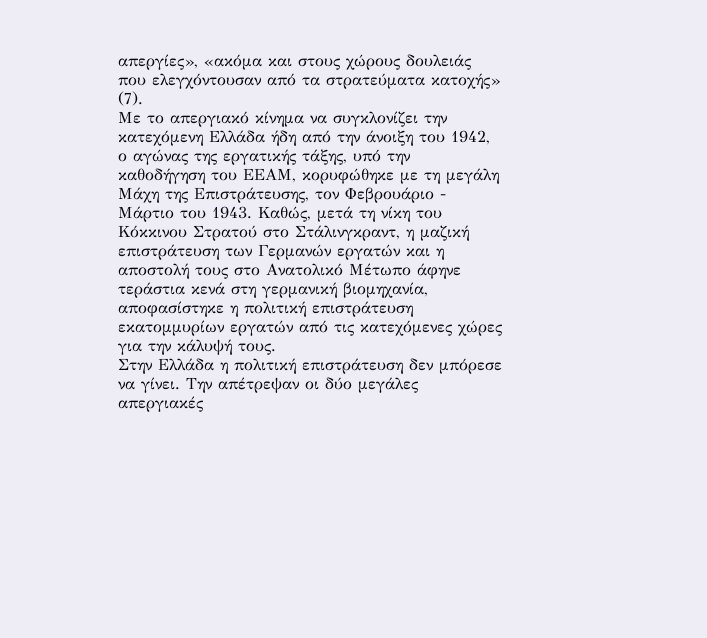απεργίες», «ακόμα και στους χώρους δουλειάς που ελεγχόντουσαν από τα στρατεύματα κατοχής» (7).
Με το απεργιακό κίνημα να συγκλονίζει την κατεχόμενη Ελλάδα ήδη από την άνοιξη του 1942, ο αγώνας της εργατικής τάξης, υπό την καθοδήγηση του ΕΕΑΜ, κορυφώθηκε με τη μεγάλη Μάχη της Επιστράτευσης, τον Φεβρουάριο - Μάρτιο του 1943. Καθώς, μετά τη νίκη του Κόκκινου Στρατού στο Στάλινγκραντ, η μαζική επιστράτευση των Γερμανών εργατών και η αποστολή τους στο Ανατολικό Μέτωπο άφηνε τεράστια κενά στη γερμανική βιομηχανία, αποφασίστηκε η πολιτική επιστράτευση εκατομμυρίων εργατών από τις κατεχόμενες χώρες για την κάλυψή τους.
Στην Ελλάδα η πολιτική επιστράτευση δεν μπόρεσε να γίνει. Την απέτρεψαν οι δύο μεγάλες απεργιακές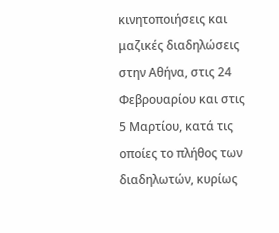κινητοποιήσεις και μαζικές διαδηλώσεις στην Αθήνα, στις 24 Φεβρουαρίου και στις 5 Μαρτίου, κατά τις οποίες το πλήθος των διαδηλωτών, κυρίως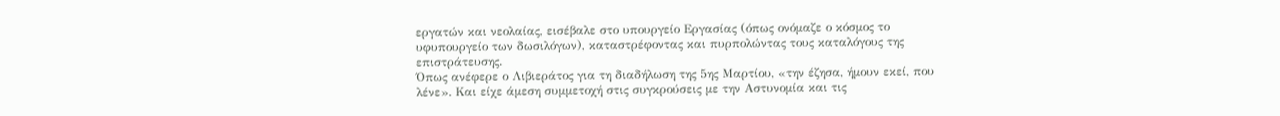εργατών και νεολαίας, εισέβαλε στο υπουργείο Εργασίας (όπως ονόμαζε ο κόσμος το υφυπουργείο των δωσιλόγων), καταστρέφοντας και πυρπολώντας τους καταλόγους της επιστράτευσης.
Όπως ανέφερε ο Λιβιεράτος για τη διαδήλωση της 5ης Μαρτίου, «την έζησα, ήμουν εκεί, που λένε». Και είχε άμεση συμμετοχή στις συγκρούσεις με την Αστυνομία και τις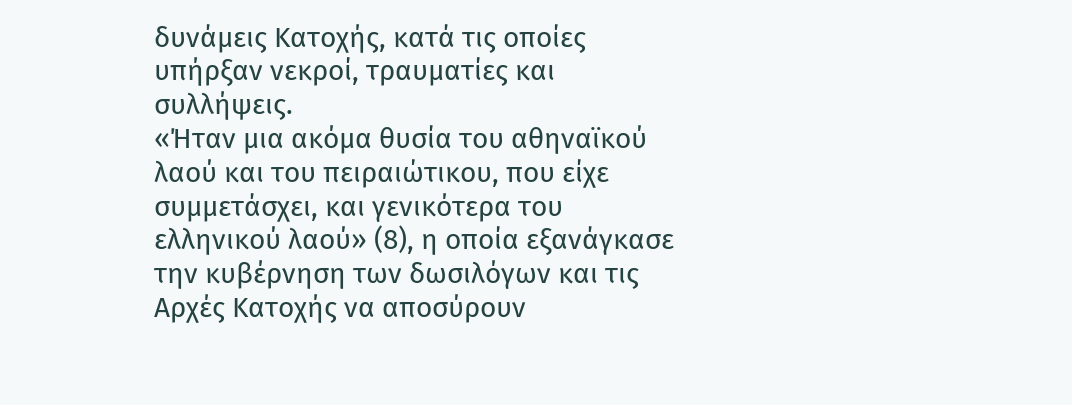δυνάμεις Κατοχής, κατά τις οποίες υπήρξαν νεκροί, τραυματίες και συλλήψεις.
«Ήταν μια ακόμα θυσία του αθηναϊκού λαού και του πειραιώτικου, που είχε συμμετάσχει, και γενικότερα του ελληνικού λαού» (8), η οποία εξανάγκασε την κυβέρνηση των δωσιλόγων και τις Αρχές Κατοχής να αποσύρουν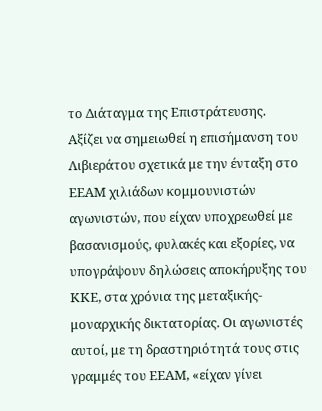το Διάταγμα της Επιστράτευσης.
Αξίζει να σημειωθεί η επισήμανση του Λιβιεράτου σχετικά με την ένταξη στο ΕΕΑΜ χιλιάδων κομμουνιστών αγωνιστών, που είχαν υποχρεωθεί με βασανισμούς, φυλακές και εξορίες, να υπογράψουν δηλώσεις αποκήρυξης του ΚΚΕ, στα χρόνια της μεταξικής-μοναρχικής δικτατορίας. Οι αγωνιστές αυτοί, με τη δραστηριότητά τους στις γραμμές του ΕΕΑΜ, «είχαν γίνει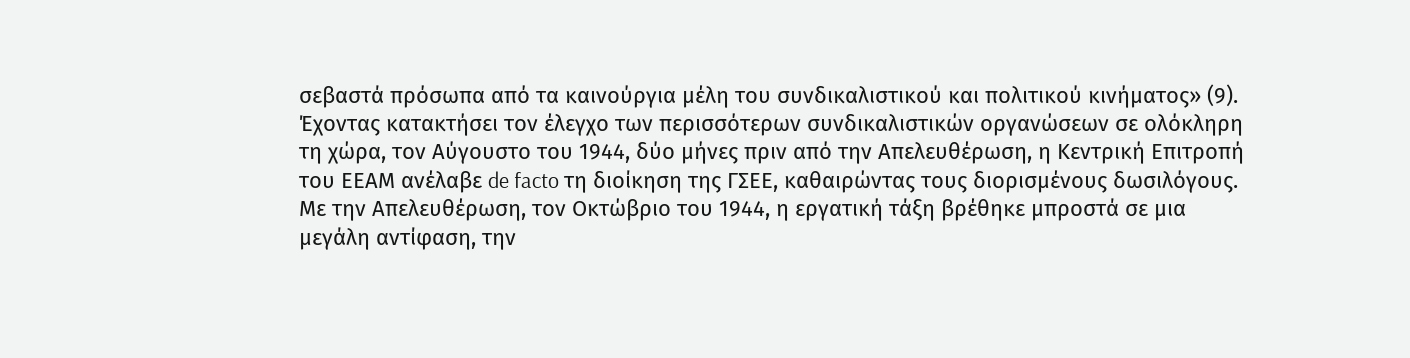σεβαστά πρόσωπα από τα καινούργια μέλη του συνδικαλιστικού και πολιτικού κινήματος» (9).
Έχοντας κατακτήσει τον έλεγχο των περισσότερων συνδικαλιστικών οργανώσεων σε ολόκληρη τη χώρα, τον Αύγουστο του 1944, δύο μήνες πριν από την Απελευθέρωση, η Κεντρική Επιτροπή του ΕΕΑΜ ανέλαβε de facto τη διοίκηση της ΓΣΕΕ, καθαιρώντας τους διορισμένους δωσιλόγους.
Με την Απελευθέρωση, τον Οκτώβριο του 1944, η εργατική τάξη βρέθηκε μπροστά σε μια μεγάλη αντίφαση, την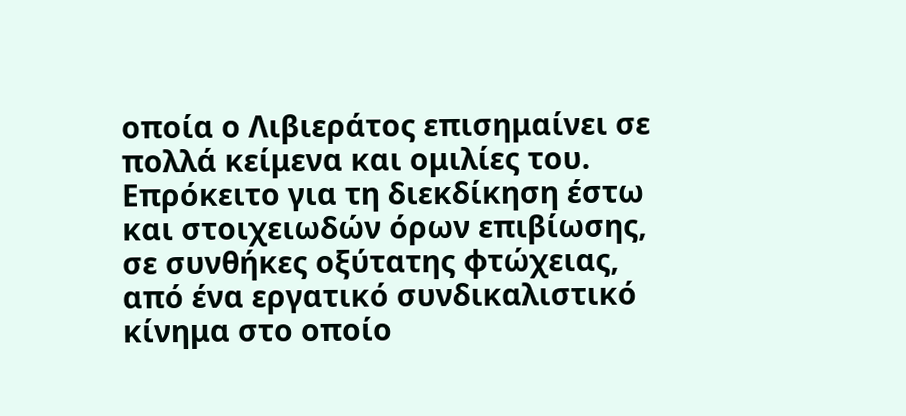οποία ο Λιβιεράτος επισημαίνει σε πολλά κείμενα και ομιλίες του. Επρόκειτο για τη διεκδίκηση έστω και στοιχειωδών όρων επιβίωσης, σε συνθήκες οξύτατης φτώχειας, από ένα εργατικό συνδικαλιστικό κίνημα στο οποίο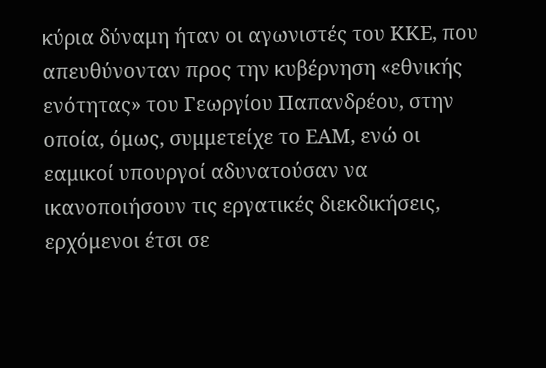κύρια δύναμη ήταν οι αγωνιστές του ΚΚΕ, που απευθύνονταν προς την κυβέρνηση «εθνικής ενότητας» του Γεωργίου Παπανδρέου, στην οποία, όμως, συμμετείχε το ΕΑΜ, ενώ οι εαμικοί υπουργοί αδυνατούσαν να ικανοποιήσουν τις εργατικές διεκδικήσεις, ερχόμενοι έτσι σε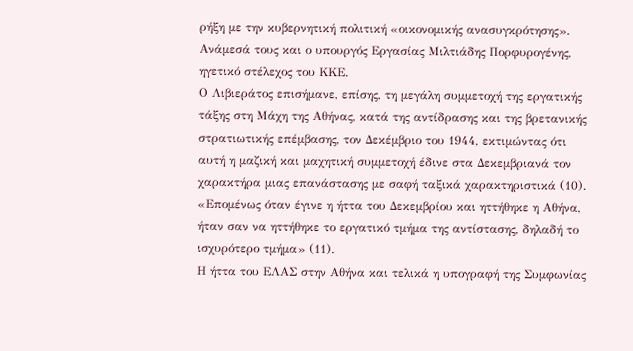ρήξη με την κυβερνητική πολιτική «οικονομικής ανασυγκρότησης». Ανάμεσά τους και ο υπουργός Εργασίας Μιλτιάδης Πορφυρογένης, ηγετικό στέλεχος του ΚΚΕ.
Ο Λιβιεράτος επισήμανε, επίσης, τη μεγάλη συμμετοχή της εργατικής τάξης στη Μάχη της Αθήνας, κατά της αντίδρασης και της βρετανικής στρατιωτικής επέμβασης, τον Δεκέμβριο του 1944, εκτιμώντας ότι αυτή η μαζική και μαχητική συμμετοχή έδινε στα Δεκεμβριανά τον χαρακτήρα μιας επανάστασης με σαφή ταξικά χαρακτηριστικά (10). «Επομένως όταν έγινε η ήττα του Δεκεμβρίου και ηττήθηκε η Αθήνα, ήταν σαν να ηττήθηκε το εργατικό τμήμα της αντίστασης, δηλαδή το ισχυρότερο τμήμα» (11).
Η ήττα του ΕΛΑΣ στην Αθήνα και τελικά η υπογραφή της Συμφωνίας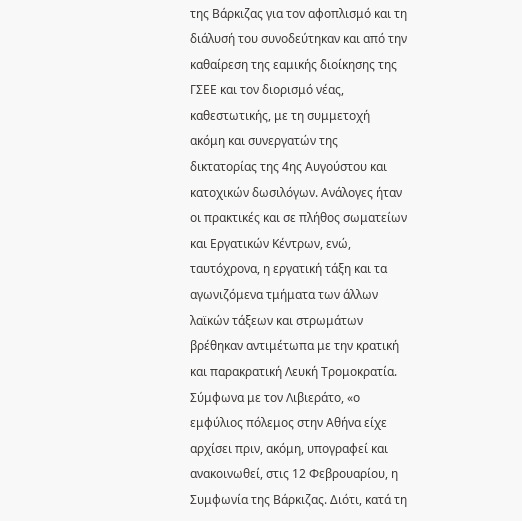της Βάρκιζας για τον αφοπλισμό και τη διάλυσή του συνοδεύτηκαν και από την καθαίρεση της εαμικής διοίκησης της ΓΣΕΕ και τον διορισμό νέας, καθεστωτικής, με τη συμμετοχή ακόμη και συνεργατών της δικτατορίας της 4ης Αυγούστου και κατοχικών δωσιλόγων. Ανάλογες ήταν οι πρακτικές και σε πλήθος σωματείων και Εργατικών Κέντρων, ενώ, ταυτόχρονα, η εργατική τάξη και τα αγωνιζόμενα τμήματα των άλλων λαϊκών τάξεων και στρωμάτων βρέθηκαν αντιμέτωπα με την κρατική και παρακρατική Λευκή Τρομοκρατία.
Σύμφωνα με τον Λιβιεράτο, «ο εμφύλιος πόλεμος στην Αθήνα είχε αρχίσει πριν, ακόμη, υπογραφεί και ανακοινωθεί, στις 12 Φεβρουαρίου, η Συμφωνία της Βάρκιζας. Διότι, κατά τη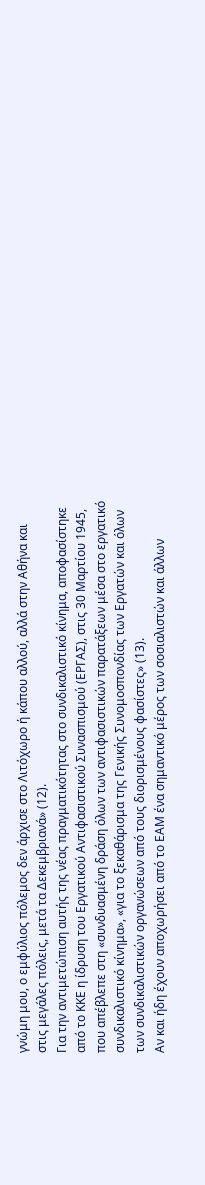γνώμη μου, ο εμφύλιος πόλεμος δεν άρχισε στο Λιτόχωρο ή κάπου αλλού, αλλά στην Αθήνα και στις μεγάλες πόλεις, μετά τα Δεκεμβριανά» (12).
Για την αντιμετώπιση αυτής της νέας πραγματικότητας στο συνδικαλιστικό κίνημα, αποφασίστηκε από το ΚΚΕ η ίδρυση του Εργατικού Αντιφασιστικού Συνασπισμού (ΕΡΓΑΣ), στις 30 Μαρτίου 1945, που απέβλεπε στη «συνδυασμένη δράση όλων των αντιφασιστικών παρατάξεων μέσα στο εργατικό συνδικαλιστικό κίνημα», «για το ξεκαθάρισμα της Γενικής Συνομοσπονδίας των Εργατών και όλων των συνδικαλιστικών οργανώσεων από τους διορισμένους φασίστες» (13).
Αν και ήδη έχουν αποχωρήσει από το ΕΑΜ ένα σημαντικό μέρος των σοσιαλιστών και άλλων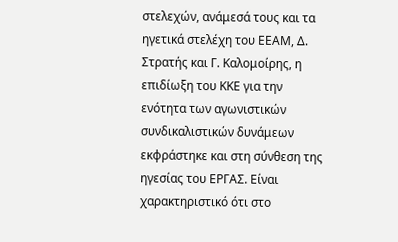στελεχών, ανάμεσά τους και τα ηγετικά στελέχη του ΕΕΑΜ, Δ. Στρατής και Γ. Καλομοίρης, η επιδίωξη του ΚΚΕ για την ενότητα των αγωνιστικών συνδικαλιστικών δυνάμεων εκφράστηκε και στη σύνθεση της ηγεσίας του ΕΡΓΑΣ. Είναι χαρακτηριστικό ότι στο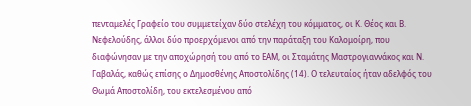πενταμελές Γραφείο του συμμετείχαν δύο στελέχη του κόμματος, οι Κ. Θέος και Β. Νεφελούδης, άλλοι δύο προερχόμενοι από την παράταξη του Καλομοίρη, που διαφώνησαν με την αποχώρησή του από το ΕΑΜ, οι Σταμάτης Μαστρογιαννάκος και Ν. Γαβαλάς, καθώς επίσης ο Δημοσθένης Αποστολίδης (14). Ο τελευταίος ήταν αδελφός του Θωμά Αποστολίδη, του εκτελεσμένου από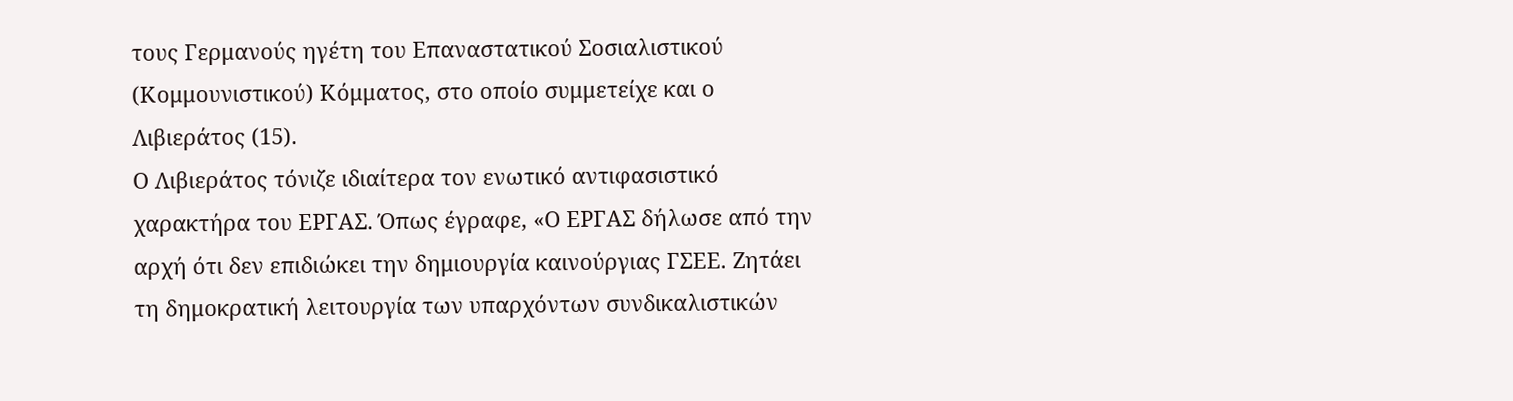τους Γερμανούς ηγέτη του Επαναστατικού Σοσιαλιστικού (Κομμουνιστικού) Κόμματος, στο οποίο συμμετείχε και ο Λιβιεράτος (15).
Ο Λιβιεράτος τόνιζε ιδιαίτερα τον ενωτικό αντιφασιστικό χαρακτήρα του ΕΡΓΑΣ. Όπως έγραφε, «Ο ΕΡΓΑΣ δήλωσε από την αρχή ότι δεν επιδιώκει την δημιουργία καινούργιας ΓΣΕΕ. Ζητάει τη δημοκρατική λειτουργία των υπαρχόντων συνδικαλιστικών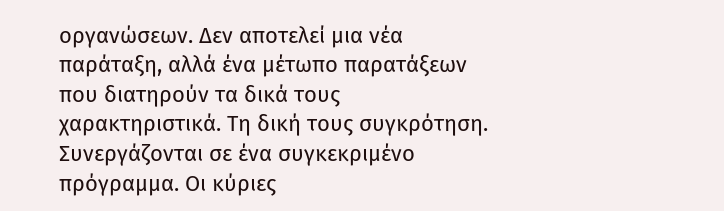οργανώσεων. Δεν αποτελεί μια νέα παράταξη, αλλά ένα μέτωπο παρατάξεων που διατηρούν τα δικά τους χαρακτηριστικά. Τη δική τους συγκρότηση. Συνεργάζονται σε ένα συγκεκριμένο πρόγραμμα. Οι κύριες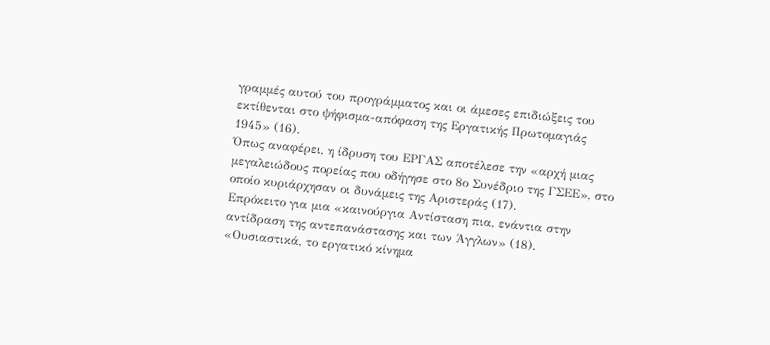γραμμές αυτού του προγράμματος και οι άμεσες επιδιώξεις του εκτίθενται στο ψήφισμα-απόφαση της Εργατικής Πρωτομαγιάς 1945» (16).
Όπως αναφέρει, η ίδρυση του ΕΡΓΑΣ αποτέλεσε την «αρχή μιας μεγαλειώδους πορείας που οδήγησε στο 8ο Συνέδριο της ΓΣΕΕ», στο οποίο κυριάρχησαν οι δυνάμεις της Αριστεράς (17).
Επρόκειτο για μια «καινούργια Αντίσταση πια, ενάντια στην αντίδραση της αντεπανάστασης και των Άγγλων» (18). «Ουσιαστικά, το εργατικό κίνημα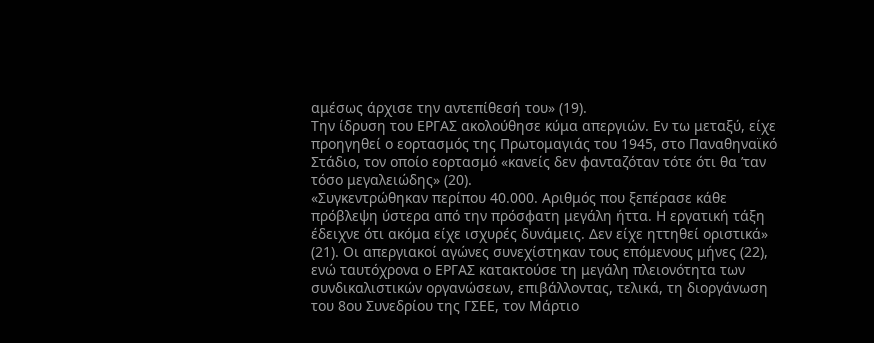αμέσως άρχισε την αντεπίθεσή του» (19).
Την ίδρυση του ΕΡΓΑΣ ακολούθησε κύμα απεργιών. Εν τω μεταξύ, είχε προηγηθεί ο εορτασμός της Πρωτομαγιάς του 1945, στο Παναθηναϊκό Στάδιο, τον οποίο εορτασμό «κανείς δεν φανταζόταν τότε ότι θα ’ταν τόσο μεγαλειώδης» (20).
«Συγκεντρώθηκαν περίπου 40.000. Αριθμός που ξεπέρασε κάθε πρόβλεψη ύστερα από την πρόσφατη μεγάλη ήττα. Η εργατική τάξη έδειχνε ότι ακόμα είχε ισχυρές δυνάμεις. Δεν είχε ηττηθεί οριστικά» (21). Οι απεργιακοί αγώνες συνεχίστηκαν τους επόμενους μήνες (22), ενώ ταυτόχρονα ο ΕΡΓΑΣ κατακτούσε τη μεγάλη πλειονότητα των συνδικαλιστικών οργανώσεων, επιβάλλοντας, τελικά, τη διοργάνωση του 8ου Συνεδρίου της ΓΣΕΕ, τον Μάρτιο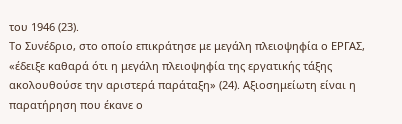του 1946 (23).
Το Συνέδριο, στο οποίο επικράτησε με μεγάλη πλειοψηφία ο ΕΡΓΑΣ, «έδειξε καθαρά ότι η μεγάλη πλειοψηφία της εργατικής τάξης ακολουθούσε την αριστερά παράταξη» (24). Αξιοσημείωτη είναι η παρατήρηση που έκανε ο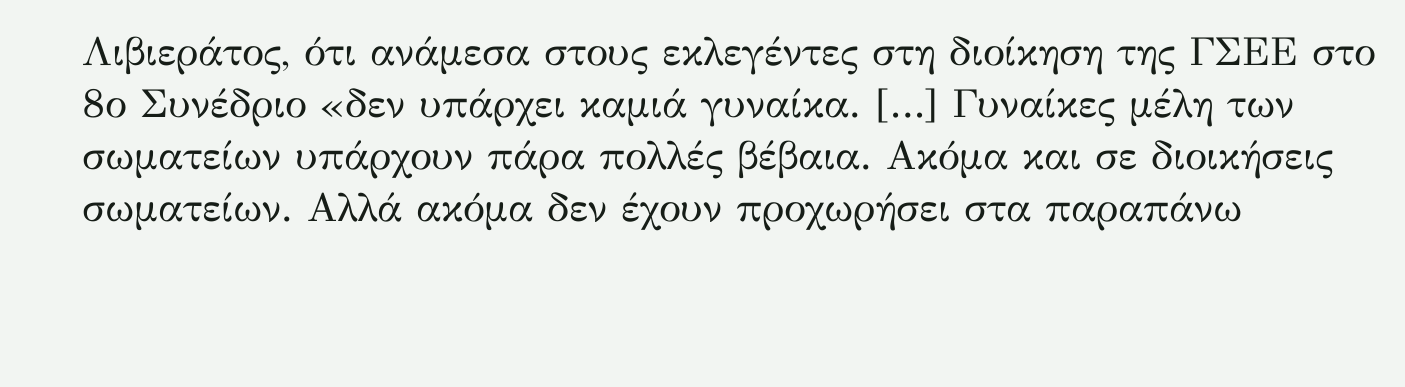Λιβιεράτος, ότι ανάμεσα στους εκλεγέντες στη διοίκηση της ΓΣΕΕ στο 8ο Συνέδριο «δεν υπάρχει καμιά γυναίκα. […] Γυναίκες μέλη των σωματείων υπάρχουν πάρα πολλές βέβαια. Ακόμα και σε διοικήσεις σωματείων. Αλλά ακόμα δεν έχουν προχωρήσει στα παραπάνω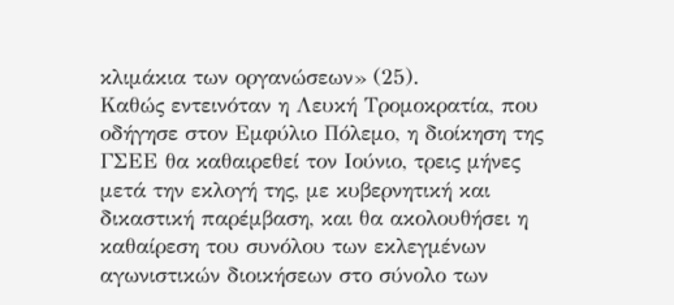κλιμάκια των οργανώσεων» (25).
Καθώς εντεινόταν η Λευκή Τρομοκρατία, που οδήγησε στον Εμφύλιο Πόλεμο, η διοίκηση της ΓΣΕΕ θα καθαιρεθεί τον Ιούνιο, τρεις μήνες μετά την εκλογή της, με κυβερνητική και δικαστική παρέμβαση, και θα ακολουθήσει η καθαίρεση του συνόλου των εκλεγμένων αγωνιστικών διοικήσεων στο σύνολο των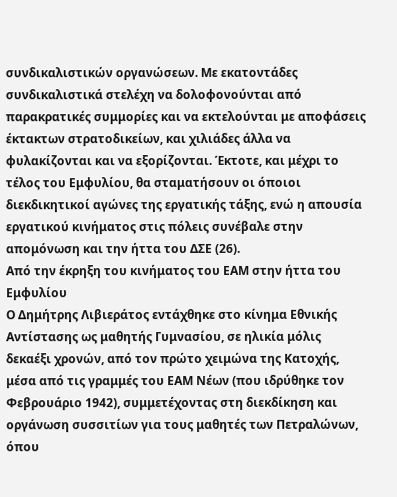συνδικαλιστικών οργανώσεων. Με εκατοντάδες συνδικαλιστικά στελέχη να δολοφονούνται από παρακρατικές συμμορίες και να εκτελούνται με αποφάσεις έκτακτων στρατοδικείων, και χιλιάδες άλλα να φυλακίζονται και να εξορίζονται. Έκτοτε, και μέχρι το τέλος του Εμφυλίου, θα σταματήσουν οι όποιοι διεκδικητικοί αγώνες της εργατικής τάξης, ενώ η απουσία εργατικού κινήματος στις πόλεις συνέβαλε στην απομόνωση και την ήττα του ΔΣΕ (26).
Από την έκρηξη του κινήματος του ΕΑΜ στην ήττα του Εμφυλίου
Ο Δημήτρης Λιβιεράτος εντάχθηκε στο κίνημα Εθνικής Αντίστασης ως μαθητής Γυμνασίου, σε ηλικία μόλις δεκαέξι χρονών, από τον πρώτο χειμώνα της Κατοχής, μέσα από τις γραμμές του ΕΑΜ Νέων (που ιδρύθηκε τον Φεβρουάριο 1942), συμμετέχοντας στη διεκδίκηση και οργάνωση συσσιτίων για τους μαθητές των Πετραλώνων, όπου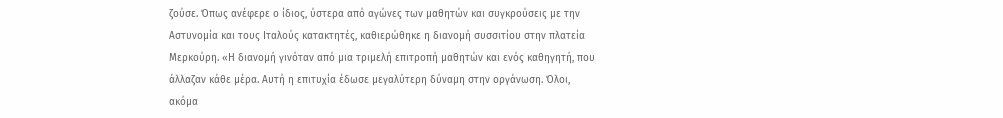ζούσε. Όπως ανέφερε ο ίδιος, ύστερα από αγώνες των μαθητών και συγκρούσεις με την Αστυνομία και τους Ιταλούς κατακτητές, καθιερώθηκε η διανομή συσσιτίου στην πλατεία Μερκούρη. «Η διανομή γινόταν από μια τριμελή επιτροπή μαθητών και ενός καθηγητή, που άλλαζαν κάθε μέρα. Αυτή η επιτυχία έδωσε μεγαλύτερη δύναμη στην οργάνωση. Όλοι, ακόμα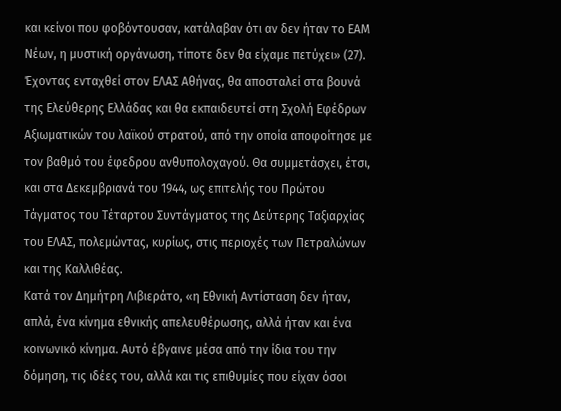και κείνοι που φοβόντουσαν, κατάλαβαν ότι αν δεν ήταν το ΕΑΜ Νέων, η μυστική οργάνωση, τίποτε δεν θα είχαμε πετύχει» (27).
Έχοντας ενταχθεί στον ΕΛΑΣ Αθήνας, θα αποσταλεί στα βουνά της Ελεύθερης Ελλάδας και θα εκπαιδευτεί στη Σχολή Εφέδρων Αξιωματικών του λαϊκού στρατού, από την οποία αποφοίτησε με τον βαθμό του έφεδρου ανθυπολοχαγού. Θα συμμετάσχει, έτσι, και στα Δεκεμβριανά του 1944, ως επιτελής του Πρώτου Τάγματος του Τέταρτου Συντάγματος της Δεύτερης Ταξιαρχίας του ΕΛΑΣ, πολεμώντας, κυρίως, στις περιοχές των Πετραλώνων και της Καλλιθέας.
Κατά τον Δημήτρη Λιβιεράτο, «η Εθνική Αντίσταση δεν ήταν, απλά, ένα κίνημα εθνικής απελευθέρωσης, αλλά ήταν και ένα κοινωνικό κίνημα. Αυτό έβγαινε μέσα από την ίδια του την δόμηση, τις ιδέες του, αλλά και τις επιθυμίες που είχαν όσοι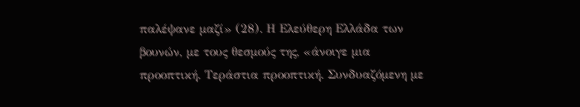παλέψανε μαζί» (28). Η Ελεύθερη Ελλάδα των βουνών, με τους θεσμούς της, «άνοιγε μια προοπτική. Τεράστια προοπτική. Συνδυαζόμενη με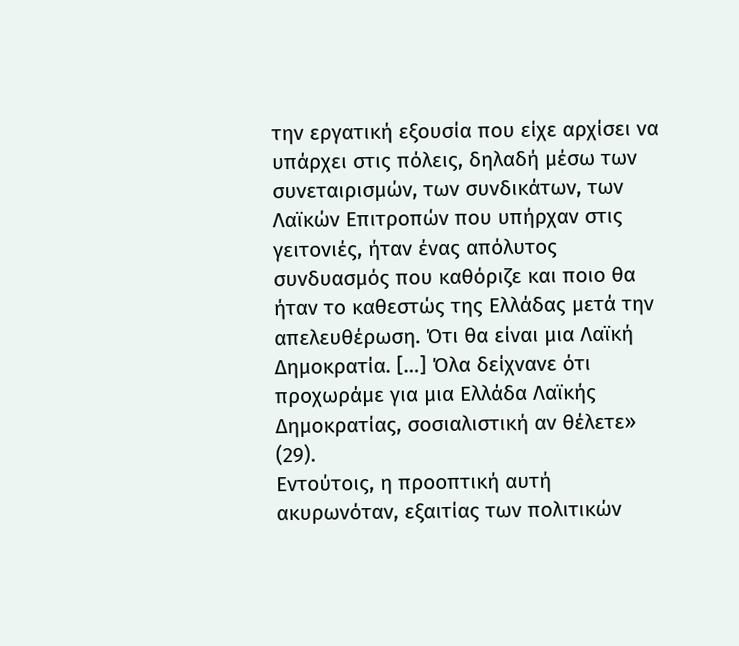την εργατική εξουσία που είχε αρχίσει να υπάρχει στις πόλεις, δηλαδή μέσω των συνεταιρισμών, των συνδικάτων, των Λαϊκών Επιτροπών που υπήρχαν στις γειτονιές, ήταν ένας απόλυτος συνδυασμός που καθόριζε και ποιο θα ήταν το καθεστώς της Ελλάδας μετά την απελευθέρωση. Ότι θα είναι μια Λαϊκή Δημοκρατία. […] Όλα δείχνανε ότι προχωράμε για μια Ελλάδα Λαϊκής Δημοκρατίας, σοσιαλιστική αν θέλετε» (29).
Εντούτοις, η προοπτική αυτή ακυρωνόταν, εξαιτίας των πολιτικών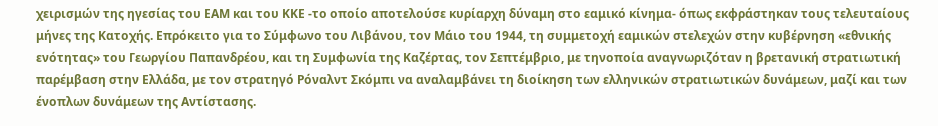χειρισμών της ηγεσίας του ΕΑΜ και του ΚΚΕ -το οποίο αποτελούσε κυρίαρχη δύναμη στο εαμικό κίνημα- όπως εκφράστηκαν τους τελευταίους μήνες της Κατοχής. Επρόκειτο για το Σύμφωνο του Λιβάνου, τον Μάιο του 1944, τη συμμετοχή εαμικών στελεχών στην κυβέρνηση «εθνικής ενότητας» του Γεωργίου Παπανδρέου, και τη Συμφωνία της Καζέρτας, τον Σεπτέμβριο, με τηνοποία αναγνωριζόταν η βρετανική στρατιωτική παρέμβαση στην Ελλάδα, με τον στρατηγό Ρόναλντ Σκόμπι να αναλαμβάνει τη διοίκηση των ελληνικών στρατιωτικών δυνάμεων, μαζί και των ένοπλων δυνάμεων της Αντίστασης.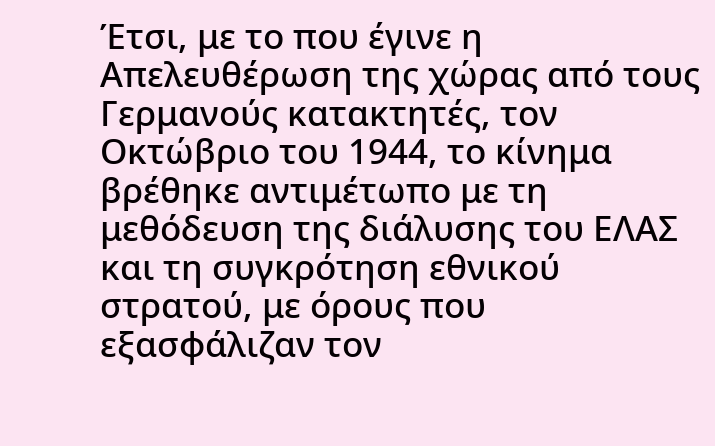Έτσι, με το που έγινε η Απελευθέρωση της χώρας από τους Γερμανούς κατακτητές, τον Οκτώβριο του 1944, το κίνημα βρέθηκε αντιμέτωπο με τη μεθόδευση της διάλυσης του ΕΛΑΣ και τη συγκρότηση εθνικού στρατού, με όρους που εξασφάλιζαν τον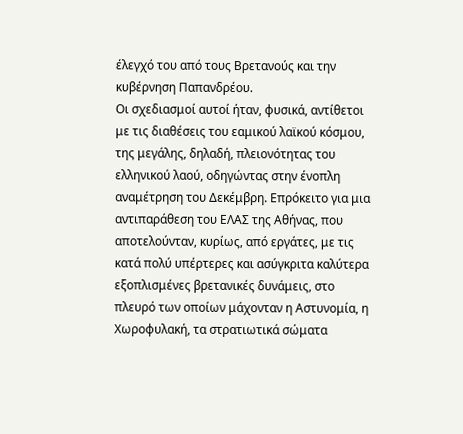έλεγχό του από τους Βρετανούς και την κυβέρνηση Παπανδρέου.
Οι σχεδιασμοί αυτοί ήταν, φυσικά, αντίθετοι με τις διαθέσεις του εαμικού λαϊκού κόσμου, της μεγάλης, δηλαδή, πλειονότητας του ελληνικού λαού, οδηγώντας στην ένοπλη αναμέτρηση του Δεκέμβρη. Επρόκειτο για μια αντιπαράθεση του ΕΛΑΣ της Αθήνας, που αποτελούνταν, κυρίως, από εργάτες, με τις κατά πολύ υπέρτερες και ασύγκριτα καλύτερα εξοπλισμένες βρετανικές δυνάμεις, στο πλευρό των οποίων μάχονταν η Αστυνομία, η Χωροφυλακή, τα στρατιωτικά σώματα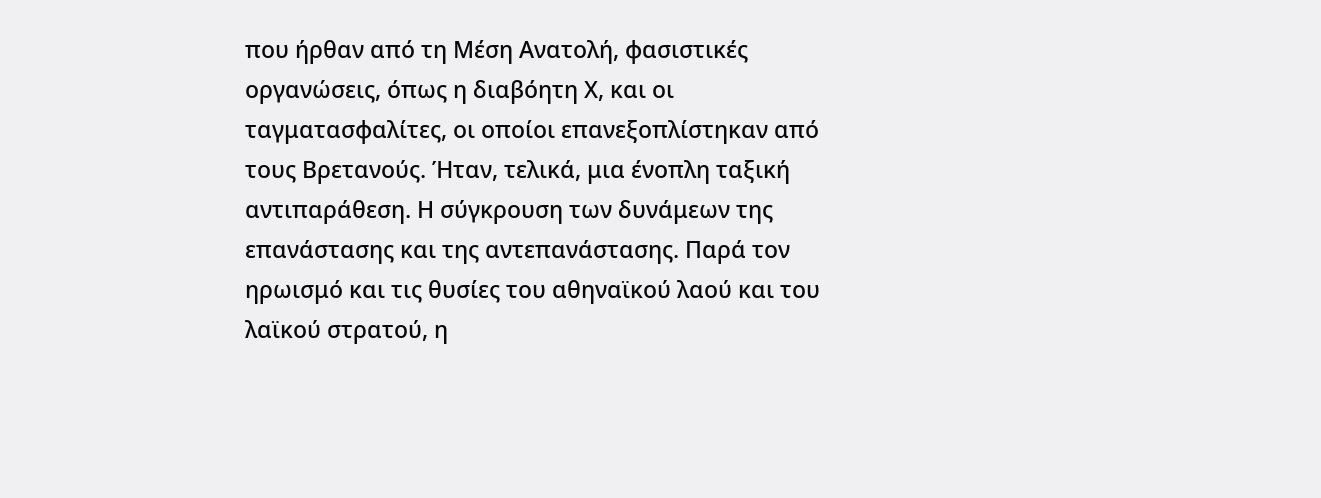που ήρθαν από τη Μέση Ανατολή, φασιστικές οργανώσεις, όπως η διαβόητη Χ, και οι ταγματασφαλίτες, οι οποίοι επανεξοπλίστηκαν από τους Βρετανούς. Ήταν, τελικά, μια ένοπλη ταξική αντιπαράθεση. Η σύγκρουση των δυνάμεων της επανάστασης και της αντεπανάστασης. Παρά τον ηρωισμό και τις θυσίες του αθηναϊκού λαού και του λαϊκού στρατού, η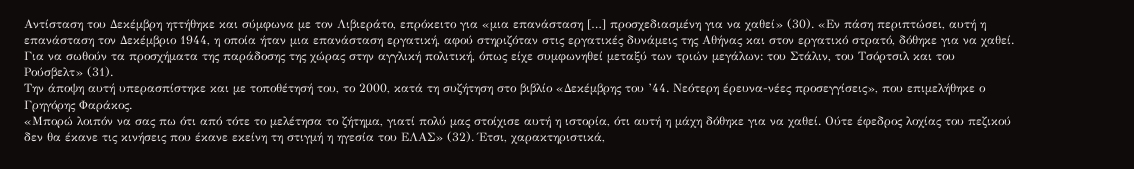Αντίσταση του Δεκέμβρη ηττήθηκε και σύμφωνα με τον Λιβιεράτο, επρόκειτο για «μια επανάσταση […] προσχεδιασμένη για να χαθεί» (30). «Εν πάση περιπτώσει, αυτή η επανάσταση τον Δεκέμβριο 1944, η οποία ήταν μια επανάσταση εργατική, αφού στηριζόταν στις εργατικές δυνάμεις της Αθήνας και στον εργατικό στρατό, δόθηκε για να χαθεί. Για να σωθούν τα προσχήματα της παράδοσης της χώρας στην αγγλική πολιτική, όπως είχε συμφωνηθεί μεταξύ των τριών μεγάλων: του Στάλιν, του Τσόρτσιλ και του Ρούσβελτ» (31).
Την άποψη αυτή υπερασπίστηκε και με τοποθέτησή του, το 2000, κατά τη συζήτηση στο βιβλίο «Δεκέμβρης του ’44. Νεότερη έρευνα-νέες προσεγγίσεις», που επιμελήθηκε ο Γρηγόρης Φαράκος.
«Μπορώ λοιπόν να σας πω ότι από τότε το μελέτησα το ζήτημα, γιατί πολύ μας στοίχισε αυτή η ιστορία, ότι αυτή η μάχη δόθηκε για να χαθεί. Ούτε έφεδρος λοχίας του πεζικού δεν θα έκανε τις κινήσεις που έκανε εκείνη τη στιγμή η ηγεσία του ΕΛΑΣ» (32). Έτσι, χαρακτηριστικά,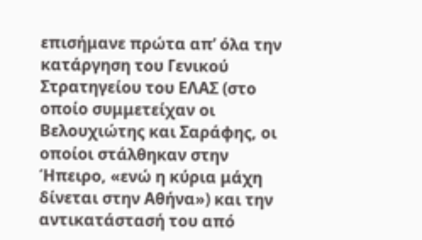επισήμανε πρώτα απ’ όλα την κατάργηση του Γενικού Στρατηγείου του ΕΛΑΣ (στο οποίο συμμετείχαν οι Βελουχιώτης και Σαράφης, οι οποίοι στάλθηκαν στην Ήπειρο, «ενώ η κύρια μάχη δίνεται στην Αθήνα») και την αντικατάστασή του από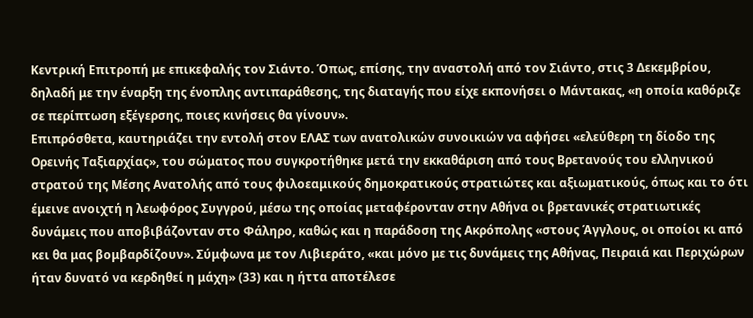Κεντρική Επιτροπή με επικεφαλής τον Σιάντο. Όπως, επίσης, την αναστολή από τον Σιάντο, στις 3 Δεκεμβρίου, δηλαδή με την έναρξη της ένοπλης αντιπαράθεσης, της διαταγής που είχε εκπονήσει ο Μάντακας, «η οποία καθόριζε σε περίπτωση εξέγερσης, ποιες κινήσεις θα γίνουν».
Επιπρόσθετα, καυτηριάζει την εντολή στον ΕΛΑΣ των ανατολικών συνοικιών να αφήσει «ελεύθερη τη δίοδο της Ορεινής Ταξιαρχίας», του σώματος που συγκροτήθηκε μετά την εκκαθάριση από τους Βρετανούς του ελληνικού στρατού της Μέσης Ανατολής από τους φιλοεαμικούς δημοκρατικούς στρατιώτες και αξιωματικούς, όπως και το ότι έμεινε ανοιχτή η λεωφόρος Συγγρού, μέσω της οποίας μεταφέρονταν στην Αθήνα οι βρετανικές στρατιωτικές δυνάμεις που αποβιβάζονταν στο Φάληρο, καθώς και η παράδοση της Ακρόπολης «στους Άγγλους, οι οποίοι κι από κει θα μας βομβαρδίζουν». Σύμφωνα με τον Λιβιεράτο, «και μόνο με τις δυνάμεις της Αθήνας, Πειραιά και Περιχώρων ήταν δυνατό να κερδηθεί η μάχη» (33) και η ήττα αποτέλεσε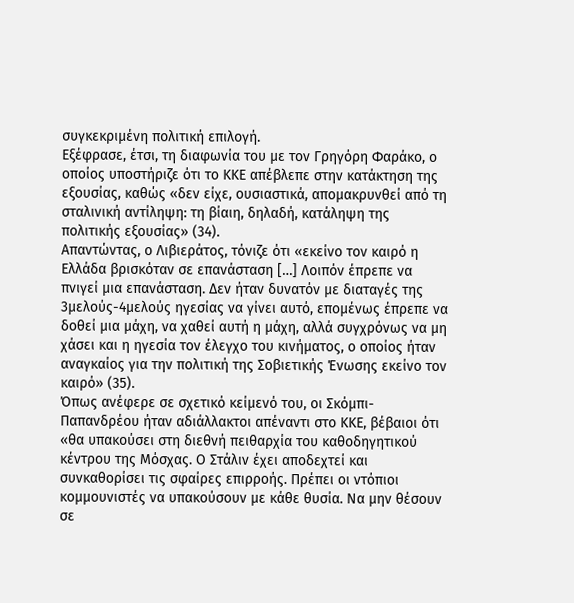συγκεκριμένη πολιτική επιλογή.
Εξέφρασε, έτσι, τη διαφωνία του με τον Γρηγόρη Φαράκο, ο οποίος υποστήριζε ότι το ΚΚΕ απέβλεπε στην κατάκτηση της εξουσίας, καθώς «δεν είχε, ουσιαστικά, απομακρυνθεί από τη σταλινική αντίληψη: τη βίαιη, δηλαδή, κατάληψη της πολιτικής εξουσίας» (34).
Απαντώντας, ο Λιβιεράτος, τόνιζε ότι «εκείνο τον καιρό η Ελλάδα βρισκόταν σε επανάσταση […] Λοιπόν έπρεπε να πνιγεί μια επανάσταση. Δεν ήταν δυνατόν με διαταγές της 3μελούς-4μελούς ηγεσίας να γίνει αυτό, επομένως έπρεπε να δοθεί μια μάχη, να χαθεί αυτή η μάχη, αλλά συγχρόνως να μη χάσει και η ηγεσία τον έλεγχο του κινήματος, ο οποίος ήταν αναγκαίος για την πολιτική της Σοβιετικής Ένωσης εκείνο τον καιρό» (35).
Όπως ανέφερε σε σχετικό κείμενό του, οι Σκόμπι-Παπανδρέου ήταν αδιάλλακτοι απέναντι στο ΚΚΕ, βέβαιοι ότι «θα υπακούσει στη διεθνή πειθαρχία του καθοδηγητικού κέντρου της Μόσχας. Ο Στάλιν έχει αποδεχτεί και συνκαθορίσει τις σφαίρες επιρροής. Πρέπει οι ντόπιοι κομμουνιστές να υπακούσουν με κάθε θυσία. Να μην θέσουν σε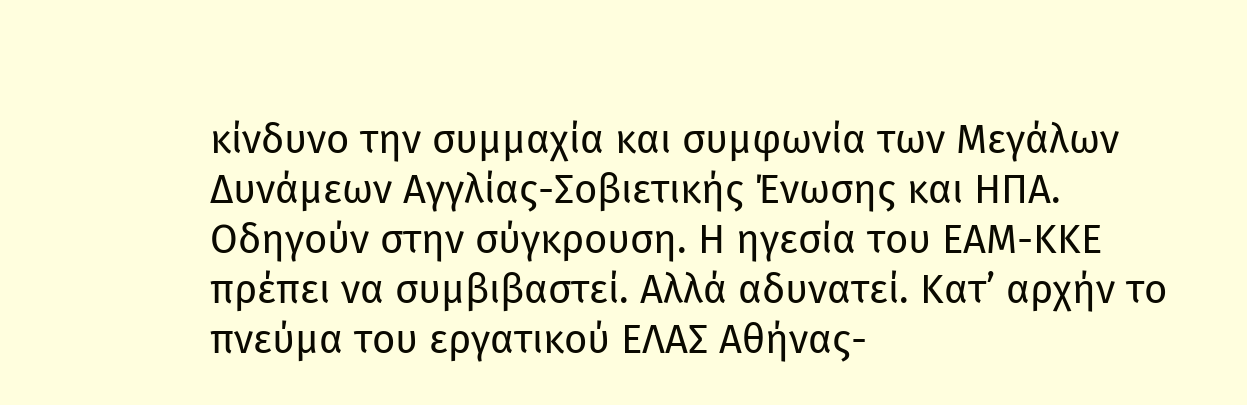κίνδυνο την συμμαχία και συμφωνία των Μεγάλων Δυνάμεων Αγγλίας-Σοβιετικής Ένωσης και ΗΠΑ. Οδηγούν στην σύγκρουση. Η ηγεσία του ΕΑΜ-ΚΚΕ πρέπει να συμβιβαστεί. Αλλά αδυνατεί. Κατ’ αρχήν το πνεύμα του εργατικού ΕΛΑΣ Αθήνας-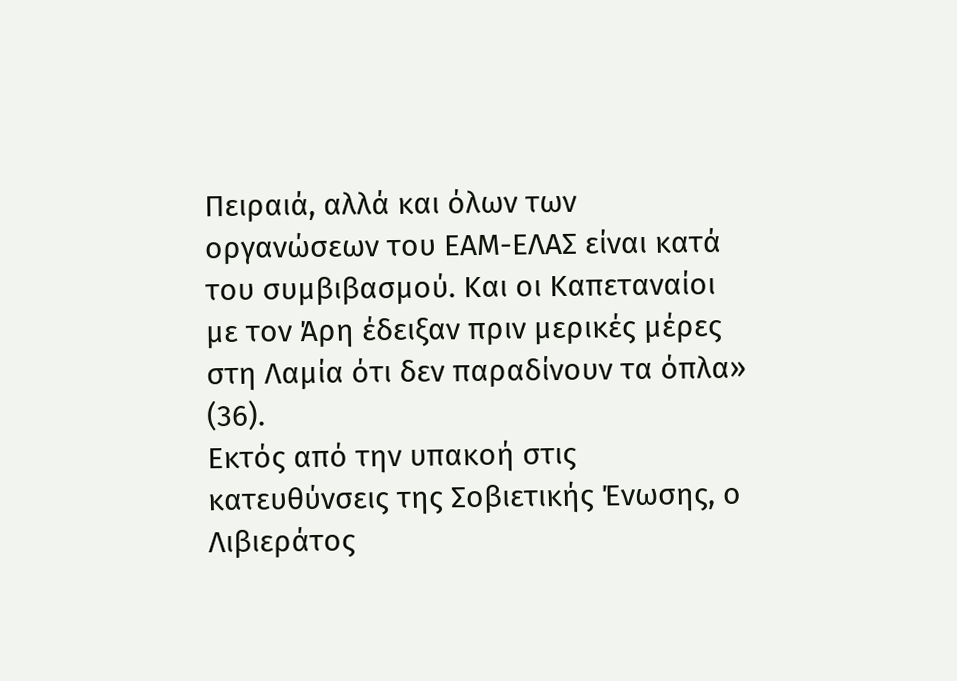Πειραιά, αλλά και όλων των οργανώσεων του ΕΑΜ-ΕΛΑΣ είναι κατά του συμβιβασμού. Και οι Καπεταναίοι με τον Άρη έδειξαν πριν μερικές μέρες στη Λαμία ότι δεν παραδίνουν τα όπλα» (36).
Εκτός από την υπακοή στις κατευθύνσεις της Σοβιετικής Ένωσης, ο Λιβιεράτος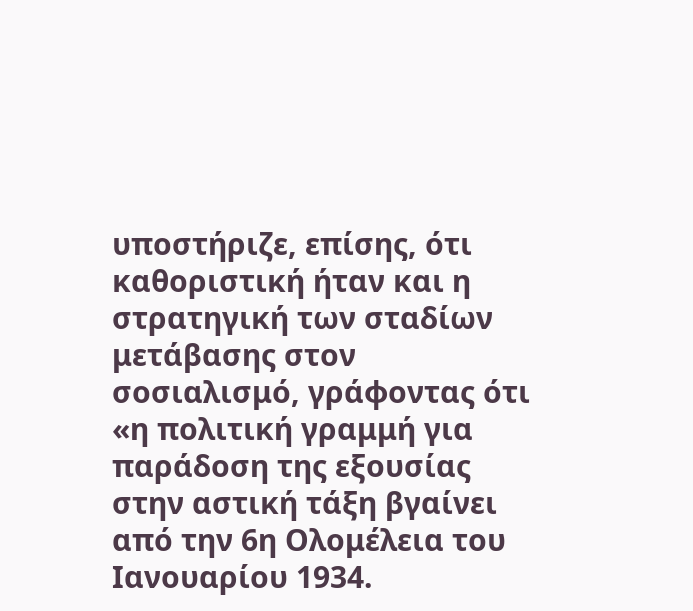υποστήριζε, επίσης, ότι καθοριστική ήταν και η στρατηγική των σταδίων μετάβασης στον σοσιαλισμό, γράφοντας ότι «η πολιτική γραμμή για παράδοση της εξουσίας στην αστική τάξη βγαίνει από την 6η Ολομέλεια του Ιανουαρίου 1934.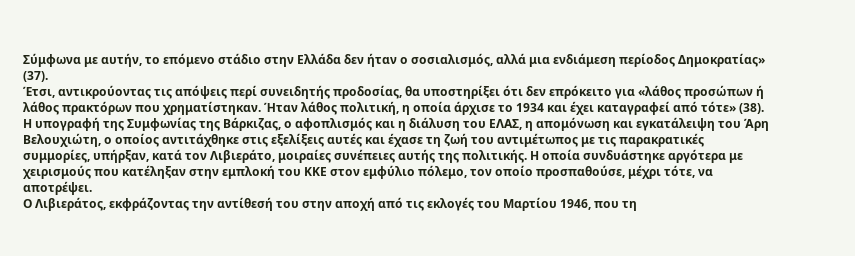Σύμφωνα με αυτήν, το επόμενο στάδιο στην Ελλάδα δεν ήταν ο σοσιαλισμός, αλλά μια ενδιάμεση περίοδος Δημοκρατίας» (37).
Έτσι, αντικρούοντας τις απόψεις περί συνειδητής προδοσίας, θα υποστηρίξει ότι δεν επρόκειτο για «λάθος προσώπων ή λάθος πρακτόρων που χρηματίστηκαν. Ήταν λάθος πολιτική, η οποία άρχισε το 1934 και έχει καταγραφεί από τότε» (38).
Η υπογραφή της Συμφωνίας της Βάρκιζας, ο αφοπλισμός και η διάλυση του ΕΛΑΣ, η απομόνωση και εγκατάλειψη του Άρη Βελουχιώτη, ο οποίος αντιτάχθηκε στις εξελίξεις αυτές και έχασε τη ζωή του αντιμέτωπος με τις παρακρατικές συμμορίες, υπήρξαν, κατά τον Λιβιεράτο, μοιραίες συνέπειες αυτής της πολιτικής. Η οποία συνδυάστηκε αργότερα με χειρισμούς που κατέληξαν στην εμπλοκή του ΚΚΕ στον εμφύλιο πόλεμο, τον οποίο προσπαθούσε, μέχρι τότε, να αποτρέψει.
Ο Λιβιεράτος, εκφράζοντας την αντίθεσή του στην αποχή από τις εκλογές του Μαρτίου 1946, που τη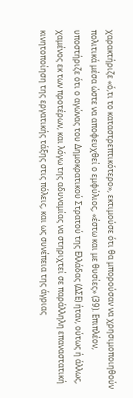χαρακτήριζε «ό,τι το καταστρεπτικότερο», εκτιμούσε ότι θα μπορούσαν να χρησιμοποιηθούν πολιτικά μέσα ώστε να αποφευχθεί ο εμφύλιος, «έστω και με θυσίες» (39). Επιπλέον, υποστήριζε ότι ο αγώνας του Δημοκρατικού Στρατού της Ελλάδας (ΔΣΕ) ήταν, ούτως ή άλλως, χαμένος εκ των προτέρων, και λόγω της αδυναμίας να στηριχτεί σε παράλληλη επαναστατική κινητοποίηση της εργατικής τάξης στις πόλεις, και ως συνέπεια της άγριας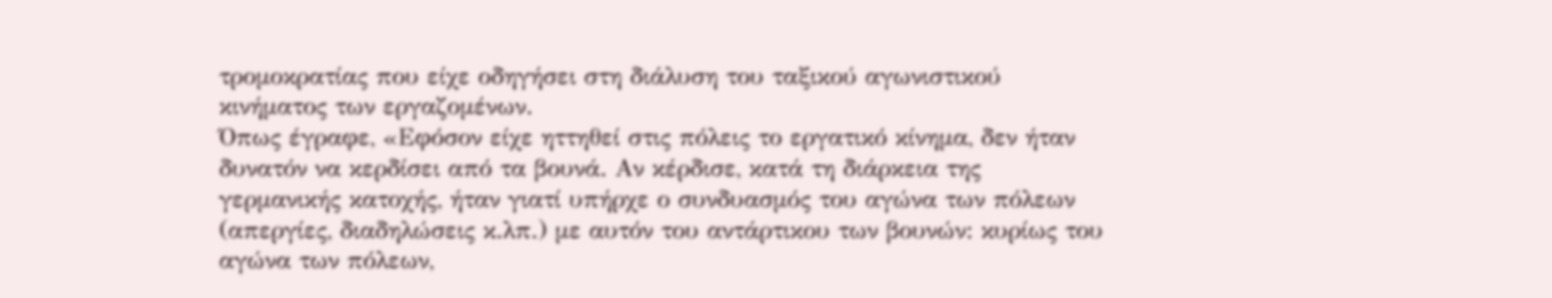τρομοκρατίας που είχε οδηγήσει στη διάλυση του ταξικού αγωνιστικού κινήματος των εργαζομένων.
Όπως έγραφε, «Εφόσον είχε ηττηθεί στις πόλεις το εργατικό κίνημα, δεν ήταν δυνατόν να κερδίσει από τα βουνά. Αν κέρδισε, κατά τη διάρκεια της γερμανικής κατοχής, ήταν γιατί υπήρχε ο συνδυασμός του αγώνα των πόλεων (απεργίες, διαδηλώσεις κ.λπ.) με αυτόν του αντάρτικου των βουνών: κυρίως του αγώνα των πόλεων,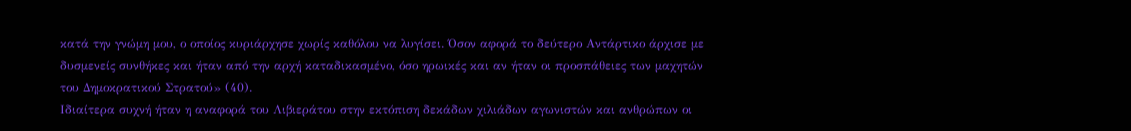κατά την γνώμη μου, ο οποίος κυριάρχησε χωρίς καθόλου να λυγίσει. Όσον αφορά το δεύτερο Αντάρτικο άρχισε με δυσμενείς συνθήκες και ήταν από την αρχή καταδικασμένο, όσο ηρωικές και αν ήταν οι προσπάθειες των μαχητών του Δημοκρατικού Στρατού» (40).
Ιδιαίτερα συχνή ήταν η αναφορά του Λιβιεράτου στην εκτόπιση δεκάδων χιλιάδων αγωνιστών και ανθρώπων οι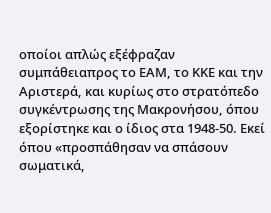οποίοι απλώς εξέφραζαν συμπάθειαπρος το ΕΑΜ, το ΚΚΕ και την Αριστερά, και κυρίως στο στρατόπεδο συγκέντρωσης της Μακρονήσου, όπου εξορίστηκε και ο ίδιος στα 1948-50. Εκεί όπου «προσπάθησαν να σπάσουν σωματικά,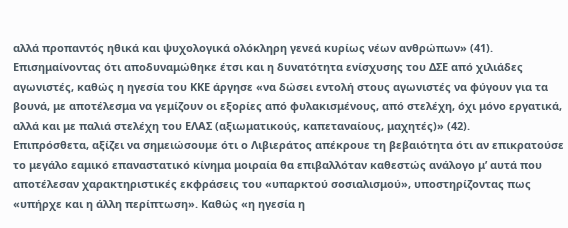αλλά προπαντός ηθικά και ψυχολογικά ολόκληρη γενεά κυρίως νέων ανθρώπων» (41). Επισημαίνοντας ότι αποδυναμώθηκε έτσι και η δυνατότητα ενίσχυσης του ΔΣΕ από χιλιάδες αγωνιστές, καθώς η ηγεσία του ΚΚΕ άργησε «να δώσει εντολή στους αγωνιστές να φύγουν για τα βουνά, με αποτέλεσμα να γεμίζουν οι εξορίες από φυλακισμένους, από στελέχη, όχι μόνο εργατικά, αλλά και με παλιά στελέχη του ΕΛΑΣ (αξιωματικούς, καπεταναίους, μαχητές)» (42).
Επιπρόσθετα, αξίζει να σημειώσουμε ότι ο Λιβιεράτος απέκρουε τη βεβαιότητα ότι αν επικρατούσε το μεγάλο εαμικό επαναστατικό κίνημα μοιραία θα επιβαλλόταν καθεστώς ανάλογο μ’ αυτά που αποτέλεσαν χαρακτηριστικές εκφράσεις του «υπαρκτού σοσιαλισμού», υποστηρίζοντας πως «υπήρχε και η άλλη περίπτωση». Καθώς «η ηγεσία η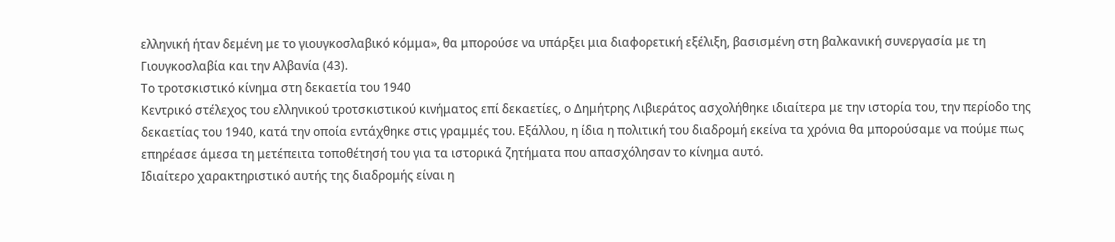ελληνική ήταν δεμένη με το γιουγκοσλαβικό κόμμα», θα μπορούσε να υπάρξει μια διαφορετική εξέλιξη, βασισμένη στη βαλκανική συνεργασία με τη Γιουγκοσλαβία και την Αλβανία (43).
Το τροτσκιστικό κίνημα στη δεκαετία του 1940
Κεντρικό στέλεχος του ελληνικού τροτσκιστικού κινήματος επί δεκαετίες, ο Δημήτρης Λιβιεράτος ασχολήθηκε ιδιαίτερα με την ιστορία του, την περίοδο της δεκαετίας του 1940, κατά την οποία εντάχθηκε στις γραμμές του. Εξάλλου, η ίδια η πολιτική του διαδρομή εκείνα τα χρόνια θα μπορούσαμε να πούμε πως επηρέασε άμεσα τη μετέπειτα τοποθέτησή του για τα ιστορικά ζητήματα που απασχόλησαν το κίνημα αυτό.
Ιδιαίτερο χαρακτηριστικό αυτής της διαδρομής είναι η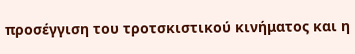προσέγγιση του τροτσκιστικού κινήματος και η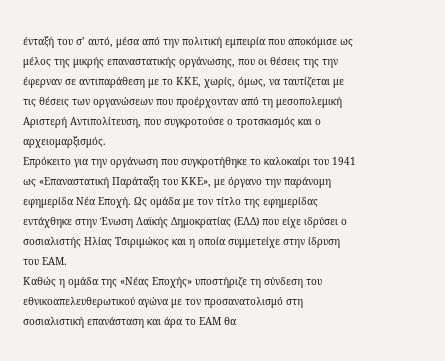ένταξή του σ’ αυτό, μέσα από την πολιτική εμπειρία που αποκόμισε ως μέλος της μικρής επαναστατικής οργάνωσης, που οι θέσεις της την έφερναν σε αντιπαράθεση με το ΚΚΕ, χωρίς, όμως, να ταυτίζεται με τις θέσεις των οργανώσεων που προέρχονταν από τη μεσοπολεμική Αριστερή Αντιπολίτευση, που συγκροτούσε ο τροτσκισμός και ο αρχειομαρξισμός.
Επρόκειτο για την οργάνωση που συγκροτήθηκε το καλοκαίρι του 1941 ως «Επαναστατική Παράταξη του ΚΚΕ», με όργανο την παράνομη εφημερίδα Νέα Εποχή. Ως ομάδα με τον τίτλο της εφημερίδας εντάχθηκε στην Ένωση Λαϊκής Δημοκρατίας (ΕΛΔ) που είχε ιδρύσει ο σοσιαλιστής Ηλίας Τσιριμώκος και η οποία συμμετείχε στην ίδρυση του ΕΑΜ.
Καθώς η ομάδα της «Νέας Εποχής» υποστήριζε τη σύνδεση του εθνικοαπελευθερωτικού αγώνα με τον προσανατολισμό στη σοσιαλιστική επανάσταση και άρα το ΕΑΜ θα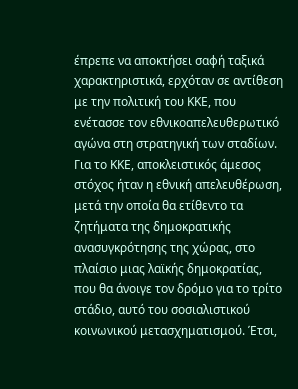έπρεπε να αποκτήσει σαφή ταξικά χαρακτηριστικά, ερχόταν σε αντίθεση με την πολιτική του ΚΚΕ, που ενέτασσε τον εθνικοαπελευθερωτικό αγώνα στη στρατηγική των σταδίων. Για το ΚΚΕ, αποκλειστικός άμεσος στόχος ήταν η εθνική απελευθέρωση, μετά την οποία θα ετίθεντο τα ζητήματα της δημοκρατικής ανασυγκρότησης της χώρας, στο πλαίσιο μιας λαϊκής δημοκρατίας, που θα άνοιγε τον δρόμο για το τρίτο στάδιο, αυτό του σοσιαλιστικού κοινωνικού μετασχηματισμού. Έτσι,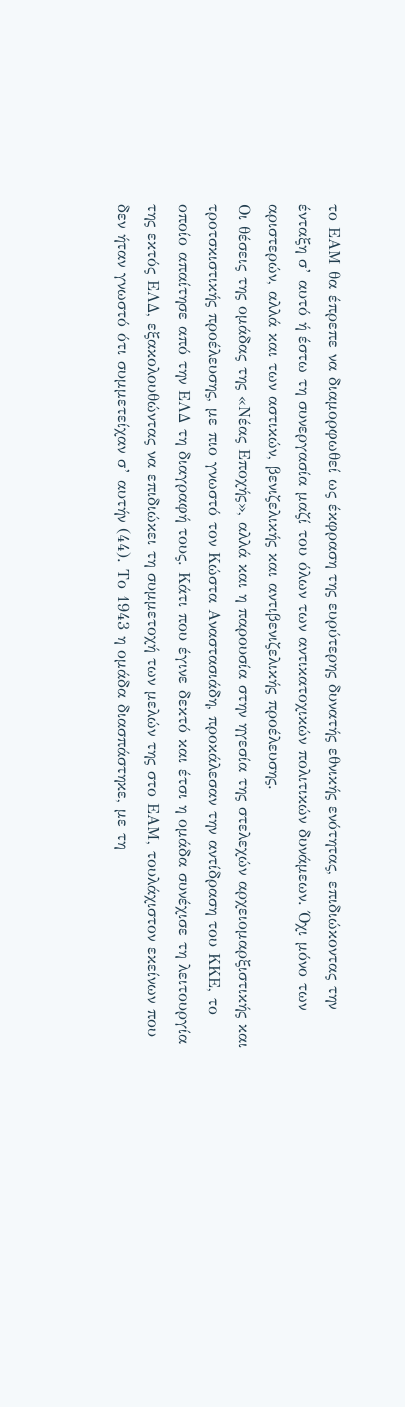το ΕΑΜ θα έπρεπε να διαμορφωθεί ως έκφραση της ευρύτερης δυνατής εθνικής ενότητας, επιδιώκοντας την ένταξη σ’ αυτό ή έστω τη συνεργασία μαζί του όλων των αντικατοχικών πολιτικών δυνάμεων. Όχι μόνο των αριστερών, αλλά και των αστικών, βενιζελικής και αντιβενιζελικής προέλευσης.
Οι θέσεις της ομάδας της «Νέας Εποχής», αλλά και η παρουσία στην ηγεσία της στελεχών αρχειομαρξιστικής και τροτσκιστικής προέλευσης, με πιο γνωστό τον Κώστα Αναστασιάδη, προκάλεσαν την αντίδραση του ΚΚΕ, το οποίο απαίτησε από την ΕΛΔ τη διαγραφή τους. Κάτι που έγινε δεκτό και έτσι η ομάδα συνέχισε τη λειτουργία της εκτός ΕΛΔ, εξακολουθώντας να επιδιώκει τη συμμετοχή των μελών της στο ΕΑΜ, τουλάχιστον εκείνων που δεν ήταν γνωστό ότι συμμετείχαν σ’ αυτήν (44). Το 1943 η ομάδα διασπάστηκε, με τη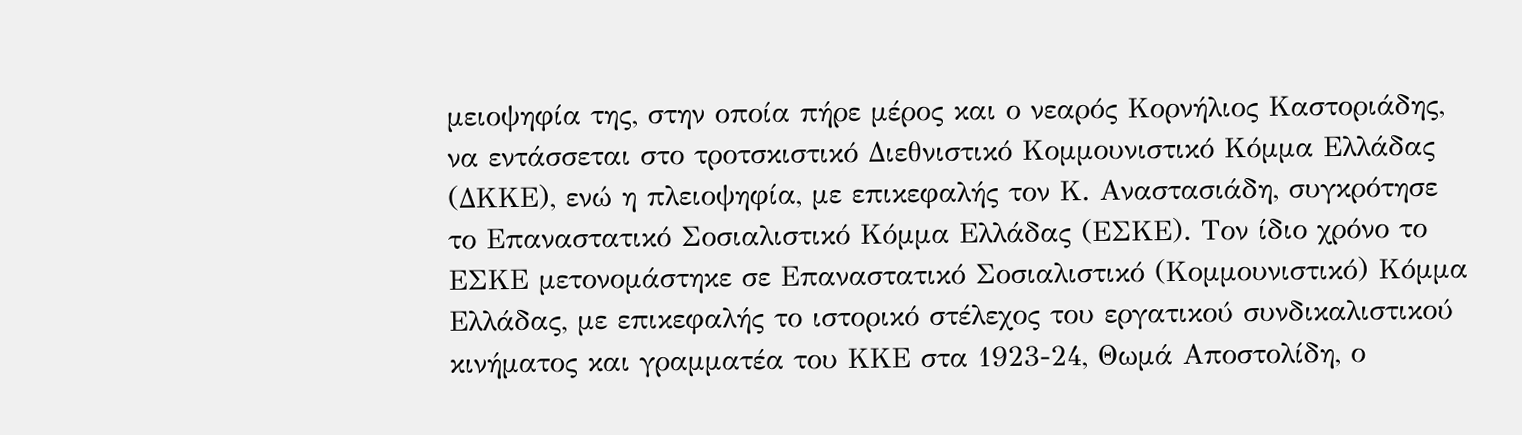μειοψηφία της, στην οποία πήρε μέρος και ο νεαρός Κορνήλιος Καστοριάδης, να εντάσσεται στο τροτσκιστικό Διεθνιστικό Κομμουνιστικό Κόμμα Ελλάδας (ΔΚΚΕ), ενώ η πλειοψηφία, με επικεφαλής τον Κ. Αναστασιάδη, συγκρότησε το Επαναστατικό Σοσιαλιστικό Κόμμα Ελλάδας (ΕΣΚΕ). Τον ίδιο χρόνο το ΕΣΚΕ μετονομάστηκε σε Επαναστατικό Σοσιαλιστικό (Κομμουνιστικό) Κόμμα Ελλάδας, με επικεφαλής το ιστορικό στέλεχος του εργατικού συνδικαλιστικού κινήματος και γραμματέα του ΚΚΕ στα 1923-24, Θωμά Αποστολίδη, ο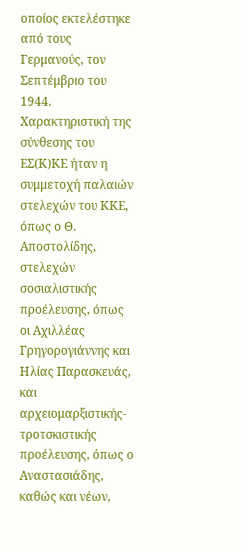οποίος εκτελέστηκε από τους Γερμανούς, τον Σεπτέμβριο του 1944.
Χαρακτηριστική της σύνθεσης του ΕΣ(Κ)ΚΕ ήταν η συμμετοχή παλαιών στελεχών του ΚΚΕ, όπως ο Θ. Αποστολίδης, στελεχών σοσιαλιστικής προέλευσης, όπως οι Αχιλλέας Γρηγορογιάννης και Ηλίας Παρασκευάς, και αρχειομαρξιστικής-τροτσκιστικής προέλευσης, όπως ο Αναστασιάδης, καθώς και νέων,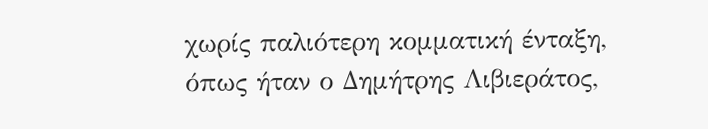χωρίς παλιότερη κομματική ένταξη, όπως ήταν ο Δημήτρης Λιβιεράτος,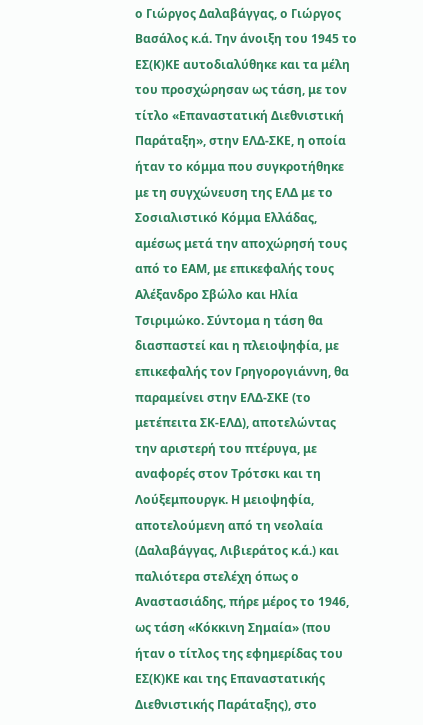ο Γιώργος Δαλαβάγγας, ο Γιώργος Βασάλος κ.ά. Την άνοιξη του 1945 το ΕΣ(Κ)ΚΕ αυτοδιαλύθηκε και τα μέλη του προσχώρησαν ως τάση, με τον τίτλο «Επαναστατική Διεθνιστική Παράταξη», στην ΕΛΔ-ΣΚΕ, η οποία ήταν το κόμμα που συγκροτήθηκε με τη συγχώνευση της ΕΛΔ με το Σοσιαλιστικό Κόμμα Ελλάδας, αμέσως μετά την αποχώρησή τους από το ΕΑΜ, με επικεφαλής τους Αλέξανδρο Σβώλο και Ηλία Τσιριμώκο. Σύντομα η τάση θα διασπαστεί και η πλειοψηφία, με επικεφαλής τον Γρηγορογιάννη, θα παραμείνει στην ΕΛΔ-ΣΚΕ (το μετέπειτα ΣΚ-ΕΛΔ), αποτελώντας την αριστερή του πτέρυγα, με αναφορές στον Τρότσκι και τη Λούξεμπουργκ. Η μειοψηφία, αποτελούμενη από τη νεολαία (Δαλαβάγγας, Λιβιεράτος κ.ά.) και παλιότερα στελέχη όπως ο Αναστασιάδης, πήρε μέρος το 1946, ως τάση «Κόκκινη Σημαία» (που ήταν ο τίτλος της εφημερίδας του ΕΣ(Κ)ΚΕ και της Επαναστατικής Διεθνιστικής Παράταξης), στο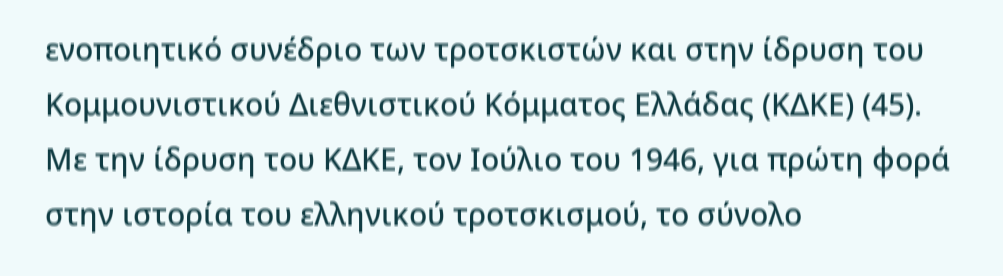ενοποιητικό συνέδριο των τροτσκιστών και στην ίδρυση του Κομμουνιστικού Διεθνιστικού Κόμματος Ελλάδας (ΚΔΚΕ) (45).
Με την ίδρυση του ΚΔΚΕ, τον Ιούλιο του 1946, για πρώτη φορά στην ιστορία του ελληνικού τροτσκισμού, το σύνολο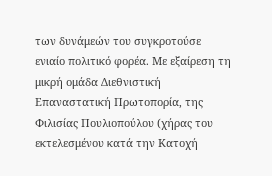των δυνάμεών του συγκροτούσε ενιαίο πολιτικό φορέα. Με εξαίρεση τη μικρή ομάδα Διεθνιστική Επαναστατική Πρωτοπορία, της Φιλισίας Πουλιοπούλου (χήρας του εκτελεσμένου κατά την Κατοχή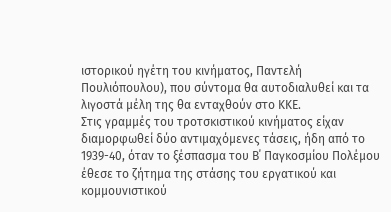ιστορικού ηγέτη του κινήματος, Παντελή Πουλιόπουλου), που σύντομα θα αυτοδιαλυθεί και τα λιγοστά μέλη της θα ενταχθούν στο ΚΚΕ.
Στις γραμμές του τροτσκιστικού κινήματος είχαν διαμορφωθεί δύο αντιμαχόμενες τάσεις, ήδη από το 1939-40, όταν το ξέσπασμα του Β΄ Παγκοσμίου Πολέμου έθεσε το ζήτημα της στάσης του εργατικού και κομμουνιστικού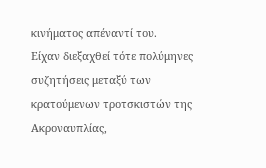κινήματος απέναντί του.
Είχαν διεξαχθεί τότε πολύμηνες συζητήσεις μεταξύ των κρατούμενων τροτσκιστών της Ακροναυπλίας,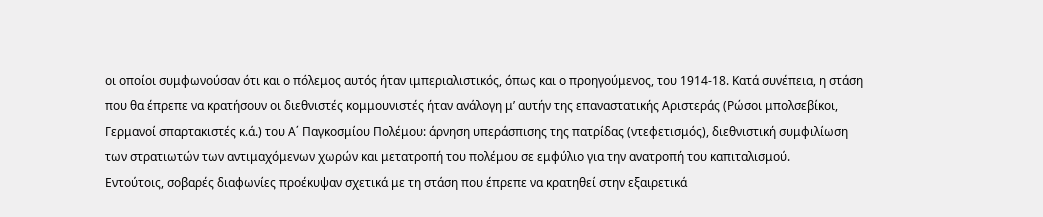οι οποίοι συμφωνούσαν ότι και ο πόλεμος αυτός ήταν ιμπεριαλιστικός, όπως και ο προηγούμενος, του 1914-18. Κατά συνέπεια, η στάση που θα έπρεπε να κρατήσουν οι διεθνιστές κομμουνιστές ήταν ανάλογη μ’ αυτήν της επαναστατικής Αριστεράς (Ρώσοι μπολσεβίκοι, Γερμανοί σπαρτακιστές κ.ά.) του Α΄ Παγκοσμίου Πολέμου: άρνηση υπεράσπισης της πατρίδας (ντεφετισμός), διεθνιστική συμφιλίωση των στρατιωτών των αντιμαχόμενων χωρών και μετατροπή του πολέμου σε εμφύλιο για την ανατροπή του καπιταλισμού.
Εντούτοις, σοβαρές διαφωνίες προέκυψαν σχετικά με τη στάση που έπρεπε να κρατηθεί στην εξαιρετικά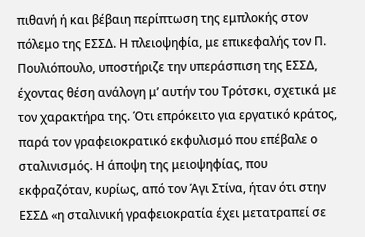πιθανή ή και βέβαιη περίπτωση της εμπλοκής στον πόλεμο της ΕΣΣΔ. Η πλειοψηφία, με επικεφαλής τον Π. Πουλιόπουλο, υποστήριζε την υπεράσπιση της ΕΣΣΔ, έχοντας θέση ανάλογη μ’ αυτήν του Τρότσκι, σχετικά με τον χαρακτήρα της. Ότι επρόκειτο για εργατικό κράτος, παρά τον γραφειοκρατικό εκφυλισμό που επέβαλε ο σταλινισμός. Η άποψη της μειοψηφίας, που εκφραζόταν, κυρίως, από τον Άγι Στίνα, ήταν ότι στην ΕΣΣΔ «η σταλινική γραφειοκρατία έχει μετατραπεί σε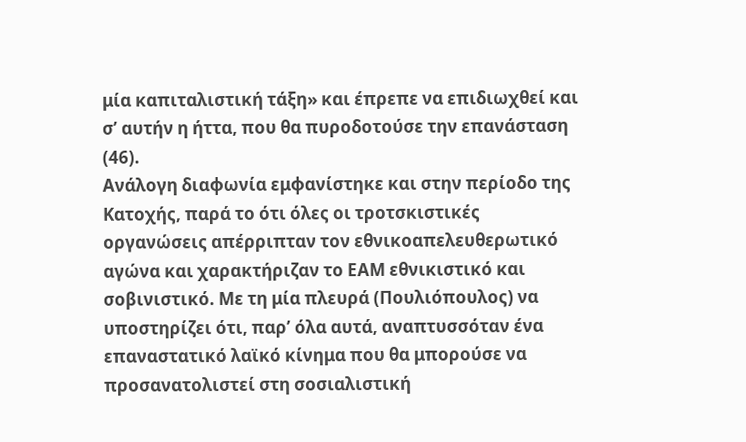μία καπιταλιστική τάξη» και έπρεπε να επιδιωχθεί και σ’ αυτήν η ήττα, που θα πυροδοτούσε την επανάσταση (46).
Ανάλογη διαφωνία εμφανίστηκε και στην περίοδο της Κατοχής, παρά το ότι όλες οι τροτσκιστικές οργανώσεις απέρριπταν τον εθνικοαπελευθερωτικό αγώνα και χαρακτήριζαν το ΕΑΜ εθνικιστικό και σοβινιστικό. Με τη μία πλευρά (Πουλιόπουλος) να υποστηρίζει ότι, παρ’ όλα αυτά, αναπτυσσόταν ένα επαναστατικό λαϊκό κίνημα που θα μπορούσε να προσανατολιστεί στη σοσιαλιστική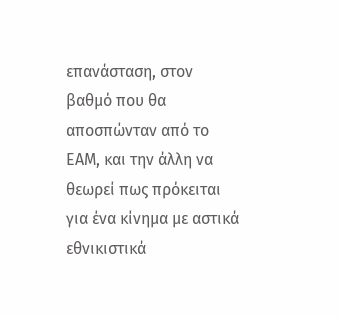επανάσταση, στον βαθμό που θα αποσπώνταν από το ΕΑΜ, και την άλλη να θεωρεί πως πρόκειται για ένα κίνημα με αστικά εθνικιστικά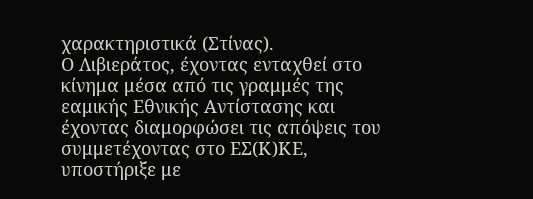χαρακτηριστικά (Στίνας).
Ο Λιβιεράτος, έχοντας ενταχθεί στο κίνημα μέσα από τις γραμμές της εαμικής Εθνικής Αντίστασης και έχοντας διαμορφώσει τις απόψεις του συμμετέχοντας στο ΕΣ(Κ)ΚΕ, υποστήριξε με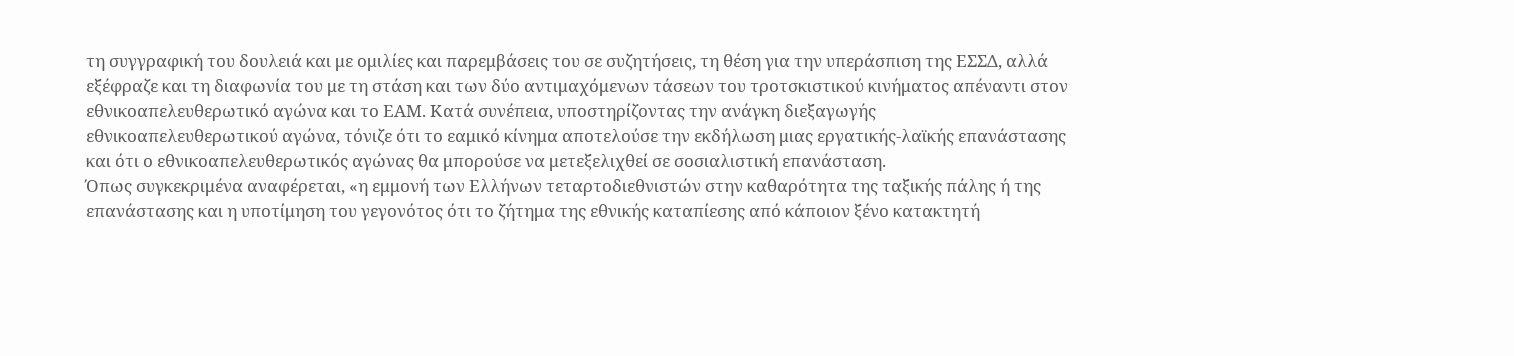τη συγγραφική του δουλειά και με ομιλίες και παρεμβάσεις του σε συζητήσεις, τη θέση για την υπεράσπιση της ΕΣΣΔ, αλλά εξέφραζε και τη διαφωνία του με τη στάση και των δύο αντιμαχόμενων τάσεων του τροτσκιστικού κινήματος απέναντι στον εθνικοαπελευθερωτικό αγώνα και το ΕΑΜ. Κατά συνέπεια, υποστηρίζοντας την ανάγκη διεξαγωγής εθνικοαπελευθερωτικού αγώνα, τόνιζε ότι το εαμικό κίνημα αποτελούσε την εκδήλωση μιας εργατικής-λαϊκής επανάστασης και ότι ο εθνικοαπελευθερωτικός αγώνας θα μπορούσε να μετεξελιχθεί σε σοσιαλιστική επανάσταση.
Όπως συγκεκριμένα αναφέρεται, «η εμμονή των Ελλήνων τεταρτοδιεθνιστών στην καθαρότητα της ταξικής πάλης ή της επανάστασης και η υποτίμηση του γεγονότος ότι το ζήτημα της εθνικής καταπίεσης από κάποιον ξένο κατακτητή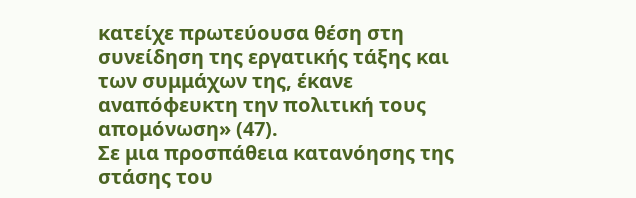κατείχε πρωτεύουσα θέση στη συνείδηση της εργατικής τάξης και των συμμάχων της, έκανε αναπόφευκτη την πολιτική τους απομόνωση» (47).
Σε μια προσπάθεια κατανόησης της στάσης του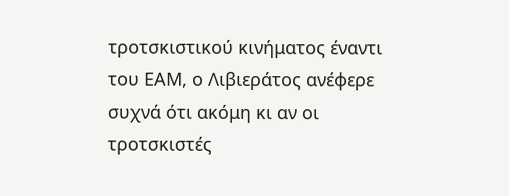τροτσκιστικού κινήματος έναντι του ΕΑΜ, ο Λιβιεράτος ανέφερε συχνά ότι ακόμη κι αν οι τροτσκιστές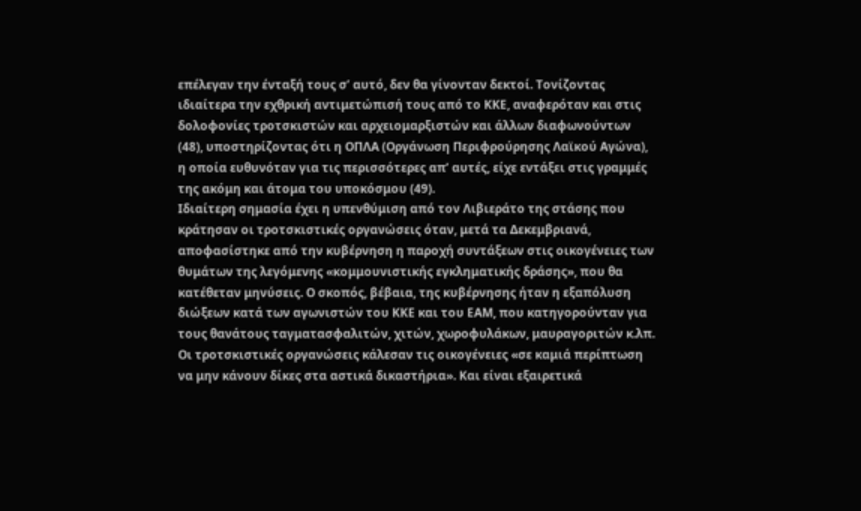επέλεγαν την ένταξή τους σ’ αυτό, δεν θα γίνονταν δεκτοί. Τονίζοντας ιδιαίτερα την εχθρική αντιμετώπισή τους από το ΚΚΕ, αναφερόταν και στις δολοφονίες τροτσκιστών και αρχειομαρξιστών και άλλων διαφωνούντων (48), υποστηρίζοντας ότι η ΟΠΛΑ (Οργάνωση Περιφρούρησης Λαϊκού Αγώνα), η οποία ευθυνόταν για τις περισσότερες απ’ αυτές, είχε εντάξει στις γραμμές της ακόμη και άτομα του υποκόσμου (49).
Ιδιαίτερη σημασία έχει η υπενθύμιση από τον Λιβιεράτο της στάσης που κράτησαν οι τροτσκιστικές οργανώσεις όταν, μετά τα Δεκεμβριανά, αποφασίστηκε από την κυβέρνηση η παροχή συντάξεων στις οικογένειες των θυμάτων της λεγόμενης «κομμουνιστικής εγκληματικής δράσης», που θα κατέθεταν μηνύσεις. Ο σκοπός, βέβαια, της κυβέρνησης ήταν η εξαπόλυση διώξεων κατά των αγωνιστών του ΚΚΕ και του ΕΑΜ, που κατηγορούνταν για τους θανάτους ταγματασφαλιτών, χιτών, χωροφυλάκων, μαυραγοριτών κ.λπ. Οι τροτσκιστικές οργανώσεις κάλεσαν τις οικογένειες «σε καμιά περίπτωση να μην κάνουν δίκες στα αστικά δικαστήρια». Και είναι εξαιρετικά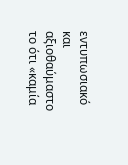εντυπωσιακό και αξιοθαύμαστο το ότι «καμία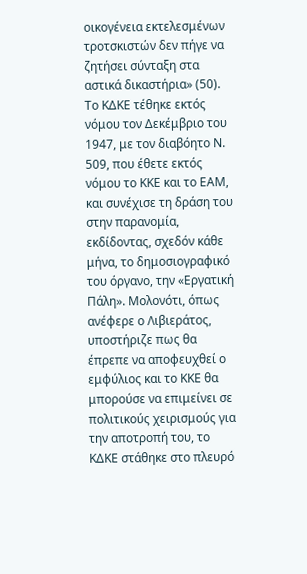οικογένεια εκτελεσμένων τροτσκιστών δεν πήγε να ζητήσει σύνταξη στα αστικά δικαστήρια» (50).
Το ΚΔΚΕ τέθηκε εκτός νόμου τον Δεκέμβριο του 1947, με τον διαβόητο Ν. 509, που έθετε εκτός νόμου το ΚΚΕ και το ΕΑΜ, και συνέχισε τη δράση του στην παρανομία, εκδίδοντας, σχεδόν κάθε μήνα, το δημοσιογραφικό του όργανο, την «Εργατική Πάλη». Μολονότι, όπως ανέφερε ο Λιβιεράτος, υποστήριζε πως θα έπρεπε να αποφευχθεί ο εμφύλιος και το ΚΚΕ θα μπορούσε να επιμείνει σε πολιτικούς χειρισμούς για την αποτροπή του, το ΚΔΚΕ στάθηκε στο πλευρό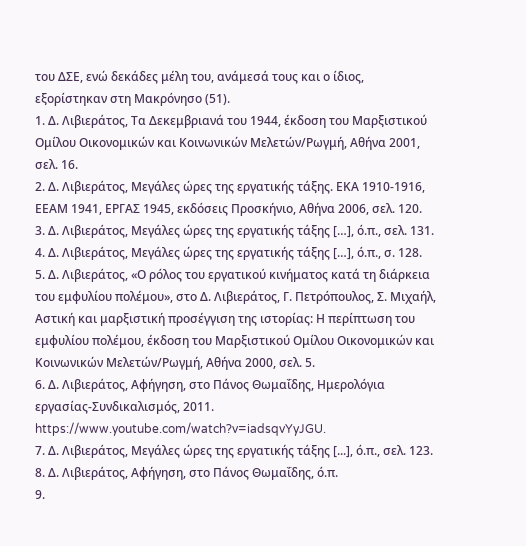του ΔΣΕ, ενώ δεκάδες μέλη του, ανάμεσά τους και ο ίδιος, εξορίστηκαν στη Μακρόνησο (51).
1. Δ. Λιβιεράτος, Τα Δεκεμβριανά του 1944, έκδοση του Μαρξιστικού Ομίλου Οικονομικών και Κοινωνικών Μελετών/Ρωγμή, Αθήνα 2001, σελ. 16.
2. Δ. Λιβιεράτος, Μεγάλες ώρες της εργατικής τάξης. ΕΚΑ 1910-1916, ΕΕΑΜ 1941, ΕΡΓΑΣ 1945, εκδόσεις Προσκήνιο, Αθήνα 2006, σελ. 120.
3. Δ. Λιβιεράτος, Μεγάλες ώρες της εργατικής τάξης […], ό.π., σελ. 131.
4. Δ. Λιβιεράτος, Μεγάλες ώρες της εργατικής τάξης […], ό.π., σ. 128.
5. Δ. Λιβιεράτος, «Ο ρόλος του εργατικού κινήματος κατά τη διάρκεια του εμφυλίου πολέμου», στο Δ. Λιβιεράτος, Γ. Πετρόπουλος, Σ. Μιχαήλ, Αστική και μαρξιστική προσέγγιση της ιστορίας: Η περίπτωση του εμφυλίου πολέμου, έκδοση του Μαρξιστικού Ομίλου Οικονομικών και Κοινωνικών Μελετών/Ρωγμή, Αθήνα 2000, σελ. 5.
6. Δ. Λιβιεράτος, Αφήγηση, στο Πάνος Θωμαΐδης, Ημερολόγια εργασίας-Συνδικαλισμός, 2011. https://www.youtube.com/watch?v=iadsqvYyJGU.
7. Δ. Λιβιεράτος, Μεγάλες ώρες της εργατικής τάξης [...], ό.π., σελ. 123.
8. Δ. Λιβιεράτος, Αφήγηση, στο Πάνος Θωμαΐδης, ό.π.
9.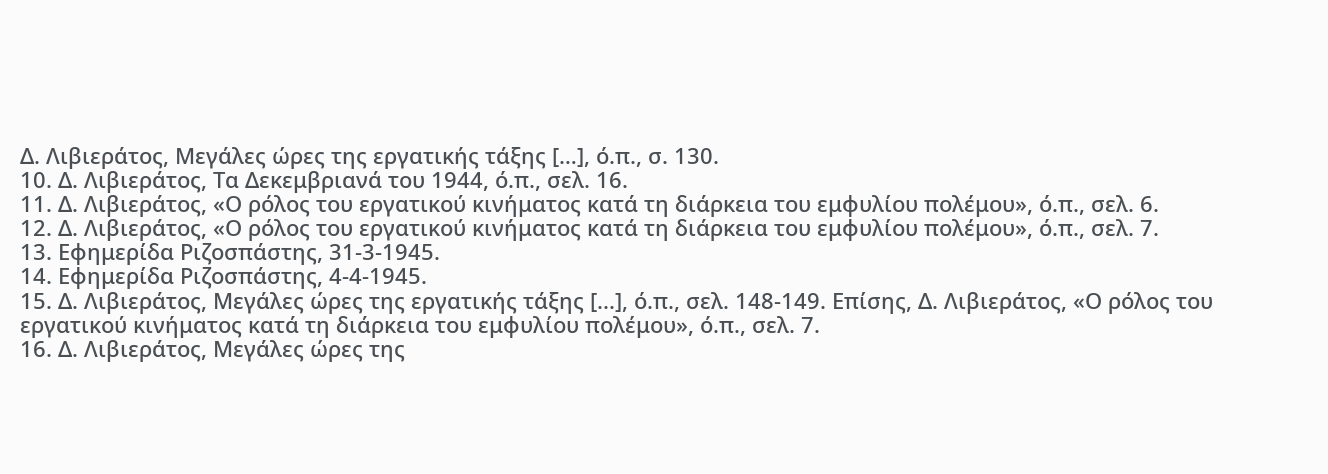Δ. Λιβιεράτος, Μεγάλες ώρες της εργατικής τάξης […], ό.π., σ. 130.
10. Δ. Λιβιεράτος, Τα Δεκεμβριανά του 1944, ό.π., σελ. 16.
11. Δ. Λιβιεράτος, «Ο ρόλος του εργατικού κινήματος κατά τη διάρκεια του εμφυλίου πολέμου», ό.π., σελ. 6.
12. Δ. Λιβιεράτος, «Ο ρόλος του εργατικού κινήματος κατά τη διάρκεια του εμφυλίου πολέμου», ό.π., σελ. 7.
13. Εφημερίδα Ριζοσπάστης, 31-3-1945.
14. Εφημερίδα Ριζοσπάστης, 4-4-1945.
15. Δ. Λιβιεράτος, Μεγάλες ώρες της εργατικής τάξης [...], ό.π., σελ. 148-149. Επίσης, Δ. Λιβιεράτος, «Ο ρόλος του εργατικού κινήματος κατά τη διάρκεια του εμφυλίου πολέμου», ό.π., σελ. 7.
16. Δ. Λιβιεράτος, Μεγάλες ώρες της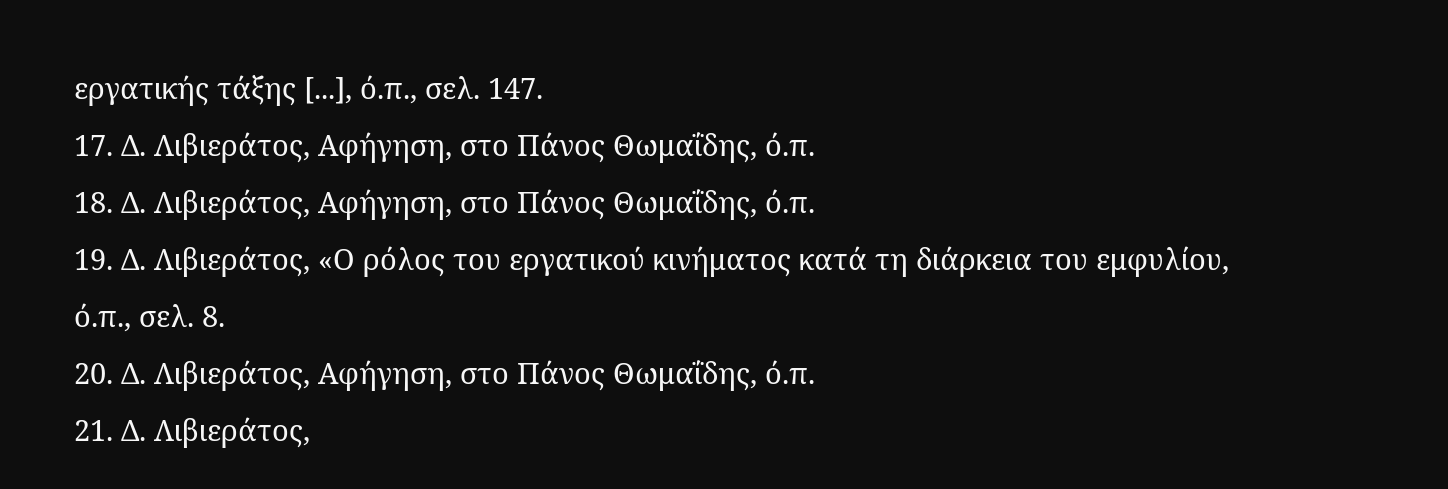εργατικής τάξης [...], ό.π., σελ. 147.
17. Δ. Λιβιεράτος, Αφήγηση, στο Πάνος Θωμαΐδης, ό.π.
18. Δ. Λιβιεράτος, Αφήγηση, στο Πάνος Θωμαΐδης, ό.π.
19. Δ. Λιβιεράτος, «Ο ρόλος του εργατικού κινήματος κατά τη διάρκεια του εμφυλίου, ό.π., σελ. 8.
20. Δ. Λιβιεράτος, Αφήγηση, στο Πάνος Θωμαΐδης, ό.π.
21. Δ. Λιβιεράτος,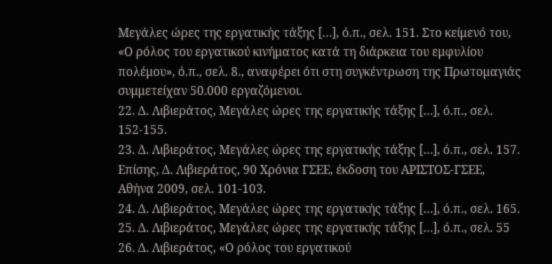Μεγάλες ώρες της εργατικής τάξης […], ό.π., σελ. 151. Στο κείμενό του, «Ο ρόλος του εργατικού κινήματος κατά τη διάρκεια του εμφυλίου πολέμου», ό.π., σελ. 8., αναφέρει ότι στη συγκέντρωση της Πρωτομαγιάς συμμετείχαν 50.000 εργαζόμενοι.
22. Δ. Λιβιεράτος, Μεγάλες ώρες της εργατικής τάξης […], ό.π., σελ. 152-155.
23. Δ. Λιβιεράτος, Μεγάλες ώρες της εργατικής τάξης […], ό.π., σελ. 157. Επίσης, Δ. Λιβιεράτος, 90 Χρόνια ΓΣΕΕ, έκδοση του ΑΡΙΣΤΟΣ-ΓΣΕΕ, Αθήνα 2009, σελ. 101-103.
24. Δ. Λιβιεράτος, Μεγάλες ώρες της εργατικής τάξης […], ό.π., σελ. 165.
25. Δ. Λιβιεράτος, Μεγάλες ώρες της εργατικής τάξης […], ό.π., σελ. 55
26. Δ. Λιβιεράτος, «Ο ρόλος του εργατικού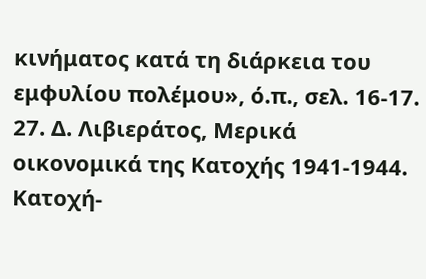κινήματος κατά τη διάρκεια του εμφυλίου πολέμου», ό.π., σελ. 16-17.
27. Δ. Λιβιεράτος, Μερικά οικονομικά της Κατοχής 1941-1944. Κατοχή-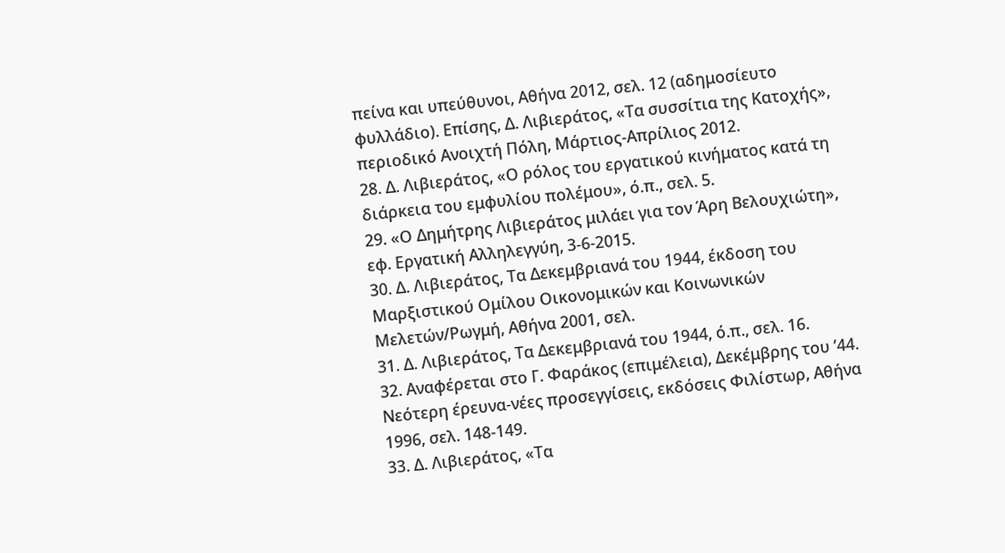πείνα και υπεύθυνοι, Αθήνα 2012, σελ. 12 (αδημοσίευτο φυλλάδιο). Επίσης, Δ. Λιβιεράτος, «Τα συσσίτια της Κατοχής», περιοδικό Ανοιχτή Πόλη, Μάρτιος-Απρίλιος 2012.
28. Δ. Λιβιεράτος, «Ο ρόλος του εργατικού κινήματος κατά τη διάρκεια του εμφυλίου πολέμου», ό.π., σελ. 5.
29. «Ο Δημήτρης Λιβιεράτος μιλάει για τον Άρη Βελουχιώτη», εφ. Εργατική Αλληλεγγύη, 3-6-2015.
30. Δ. Λιβιεράτος, Τα Δεκεμβριανά του 1944, έκδοση του Μαρξιστικού Ομίλου Οικονομικών και Κοινωνικών Μελετών/Ρωγμή, Αθήνα 2001, σελ.
31. Δ. Λιβιεράτος, Τα Δεκεμβριανά του 1944, ό.π., σελ. 16.
32. Αναφέρεται στο Γ. Φαράκος (επιμέλεια), Δεκέμβρης του ’44. Νεότερη έρευνα-νέες προσεγγίσεις, εκδόσεις Φιλίστωρ, Αθήνα 1996, σελ. 148-149.
33. Δ. Λιβιεράτος, «Τα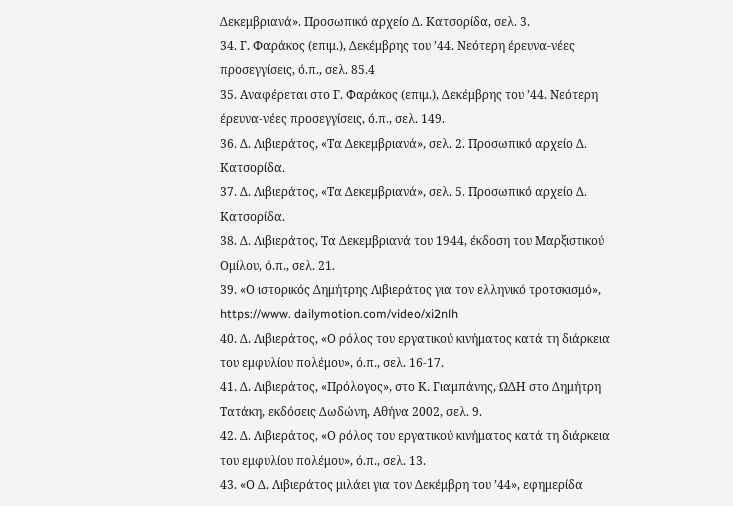Δεκεμβριανά». Προσωπικό αρχείο Δ. Κατσορίδα, σελ. 3.
34. Γ. Φαράκος (επιμ.), Δεκέμβρης του ’44. Νεότερη έρευνα-νέες προσεγγίσεις, ό.π., σελ. 85.4
35. Αναφέρεται στο Γ. Φαράκος (επιμ.), Δεκέμβρης του ’44. Νεότερη έρευνα-νέες προσεγγίσεις, ό.π., σελ. 149.
36. Δ. Λιβιεράτος, «Τα Δεκεμβριανά», σελ. 2. Προσωπικό αρχείο Δ. Κατσορίδα.
37. Δ. Λιβιεράτος, «Τα Δεκεμβριανά», σελ. 5. Προσωπικό αρχείο Δ. Κατσορίδα.
38. Δ. Λιβιεράτος, Τα Δεκεμβριανά του 1944, έκδοση του Μαρξιστικού Ομίλου, ό.π., σελ. 21.
39. «Ο ιστορικός Δημήτρης Λιβιεράτος για τον ελληνικό τροτσκισμό», https://www. dailymotion.com/video/xi2nlh
40. Δ. Λιβιεράτος, «Ο ρόλος του εργατικού κινήματος κατά τη διάρκεια του εμφυλίου πολέμου», ό.π., σελ. 16-17.
41. Δ. Λιβιεράτος, «Πρόλογος», στο Κ. Γιαμπάνης, ΩΔΗ στο Δημήτρη Τατάκη, εκδόσεις Δωδώνη, Αθήνα 2002, σελ. 9.
42. Δ. Λιβιεράτος, «Ο ρόλος του εργατικού κινήματος κατά τη διάρκεια του εμφυλίου πολέμου», ό.π., σελ. 13.
43. «Ο Δ. Λιβιεράτος μιλάει για τον Δεκέμβρη του ’44», εφημερίδα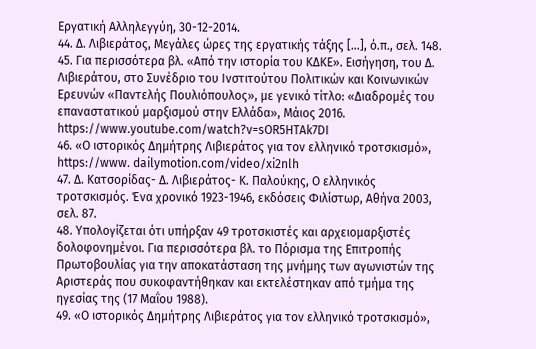Εργατική Αλληλεγγύη, 30-12-2014.
44. Δ. Λιβιεράτος, Μεγάλες ώρες της εργατικής τάξης […], ό.π., σελ. 148.
45. Για περισσότερα βλ. «Από την ιστορία του ΚΔΚΕ». Εισήγηση, του Δ. Λιβιεράτου, στο Συνέδριο του Ινστιτούτου Πολιτικών και Κοινωνικών Ερευνών «Παντελής Πουλιόπουλος», με γενικό τίτλο: «Διαδρομές του επαναστατικού μαρξισμού στην Ελλάδα», Μάιος 2016. https://www.youtube.com/watch?v=sOR5HTAk7DI
46. «Ο ιστορικός Δημήτρης Λιβιεράτος για τον ελληνικό τροτσκισμό», https://www. dailymotion.com/video/xi2nlh
47. Δ. Κατσορίδας- Δ. Λιβιεράτος- Κ. Παλούκης, Ο ελληνικός τροτσκισμός. Ένα χρονικό 1923-1946, εκδόσεις Φιλίστωρ, Αθήνα 2003, σελ. 87.
48. Υπολογίζεται ότι υπήρξαν 49 τροτσκιστές και αρχειομαρξιστές δολοφονημένοι. Για περισσότερα βλ. το Πόρισμα της Επιτροπής Πρωτοβουλίας για την αποκατάσταση της μνήμης των αγωνιστών της Αριστεράς που συκοφαντήθηκαν και εκτελέστηκαν από τμήμα της ηγεσίας της (17 Μαΐου 1988).
49. «Ο ιστορικός Δημήτρης Λιβιεράτος για τον ελληνικό τροτσκισμό»,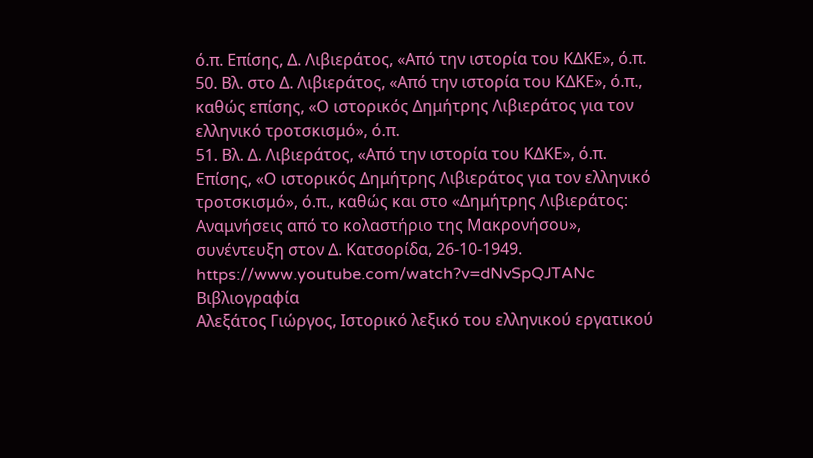ό.π. Επίσης, Δ. Λιβιεράτος, «Από την ιστορία του ΚΔΚΕ», ό.π.
50. Βλ. στο Δ. Λιβιεράτος, «Από την ιστορία του ΚΔΚΕ», ό.π., καθώς επίσης, «Ο ιστορικός Δημήτρης Λιβιεράτος για τον ελληνικό τροτσκισμό», ό.π.
51. Βλ. Δ. Λιβιεράτος, «Από την ιστορία του ΚΔΚΕ», ό.π. Επίσης, «Ο ιστορικός Δημήτρης Λιβιεράτος για τον ελληνικό τροτσκισμό», ό.π., καθώς και στο «Δημήτρης Λιβιεράτος: Αναμνήσεις από το κολαστήριο της Μακρονήσου», συνέντευξη στον Δ. Κατσορίδα, 26-10-1949. https://www.youtube.com/watch?v=dNvSpQJTANc
Βιβλιογραφία
Αλεξάτος Γιώργος, Ιστορικό λεξικό του ελληνικού εργατικού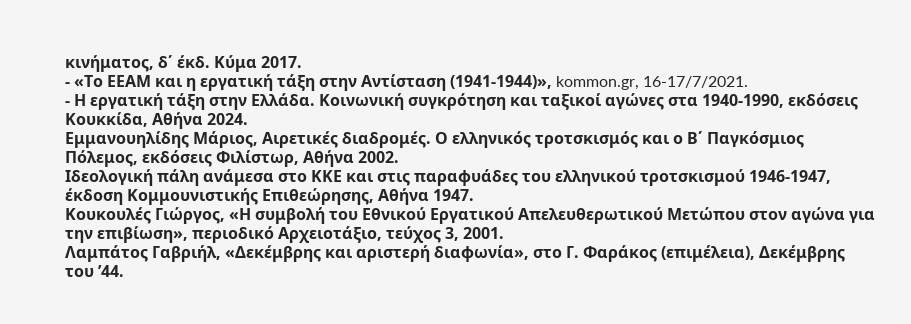κινήματος, δ΄ έκδ. Κύμα 2017.
- «Το ΕΕΑΜ και η εργατική τάξη στην Αντίσταση (1941-1944)», kommon.gr, 16-17/7/2021.
- Η εργατική τάξη στην Ελλάδα. Κοινωνική συγκρότηση και ταξικοί αγώνες στα 1940-1990, εκδόσεις Κουκκίδα, Αθήνα 2024.
Εμμανουηλίδης Μάριος, Αιρετικές διαδρομές. Ο ελληνικός τροτσκισμός και ο Β΄ Παγκόσμιος Πόλεμος, εκδόσεις Φιλίστωρ, Αθήνα 2002.
Ιδεολογική πάλη ανάμεσα στο ΚΚΕ και στις παραφυάδες του ελληνικού τροτσκισμού 1946-1947, έκδοση Κομμουνιστικής Επιθεώρησης, Αθήνα 1947.
Κουκουλές Γιώργος, «Η συμβολή του Εθνικού Εργατικού Απελευθερωτικού Μετώπου στον αγώνα για την επιβίωση», περιοδικό Αρχειοτάξιο, τεύχος 3, 2001.
Λαμπάτος Γαβριήλ, «Δεκέμβρης και αριστερή διαφωνία», στο Γ. Φαράκος (επιμέλεια), Δεκέμβρης του ’44.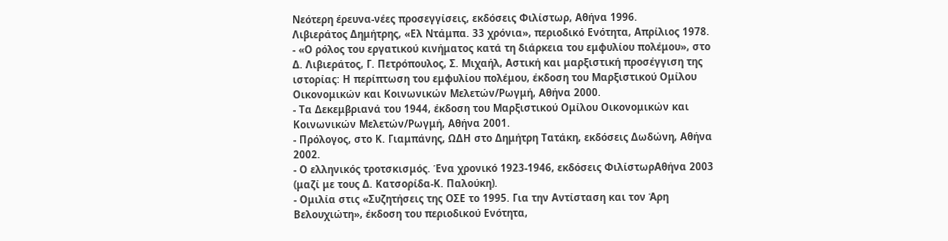Νεότερη έρευνα-νέες προσεγγίσεις, εκδόσεις Φιλίστωρ, Αθήνα 1996.
Λιβιεράτος Δημήτρης, «Ελ Ντάμπα. 33 χρόνια», περιοδικό Ενότητα, Απρίλιος 1978.
- «Ο ρόλος του εργατικού κινήματος κατά τη διάρκεια του εμφυλίου πολέμου», στο Δ. Λιβιεράτος, Γ. Πετρόπουλος, Σ. Μιχαήλ, Αστική και μαρξιστική προσέγγιση της ιστορίας: Η περίπτωση του εμφυλίου πολέμου, έκδοση του Μαρξιστικού Ομίλου Οικονομικών και Κοινωνικών Μελετών/Ρωγμή, Αθήνα 2000.
- Τα Δεκεμβριανά του 1944, έκδοση του Μαρξιστικού Ομίλου Οικονομικών και Κοινωνικών Μελετών/Ρωγμή, Αθήνα 2001.
- Πρόλογος, στο Κ. Γιαμπάνης, ΩΔΗ στο Δημήτρη Τατάκη, εκδόσεις Δωδώνη, Αθήνα 2002.
- Ο ελληνικός τροτσκισμός. Ένα χρονικό 1923-1946, εκδόσεις ΦιλίστωρΑθήνα 2003 (μαζί με τους Δ. Κατσορίδα-Κ. Παλούκη).
- Ομιλία στις «Συζητήσεις της ΟΣΕ το 1995. Για την Αντίσταση και τον Άρη Βελουχιώτη», έκδοση του περιοδικού Ενότητα,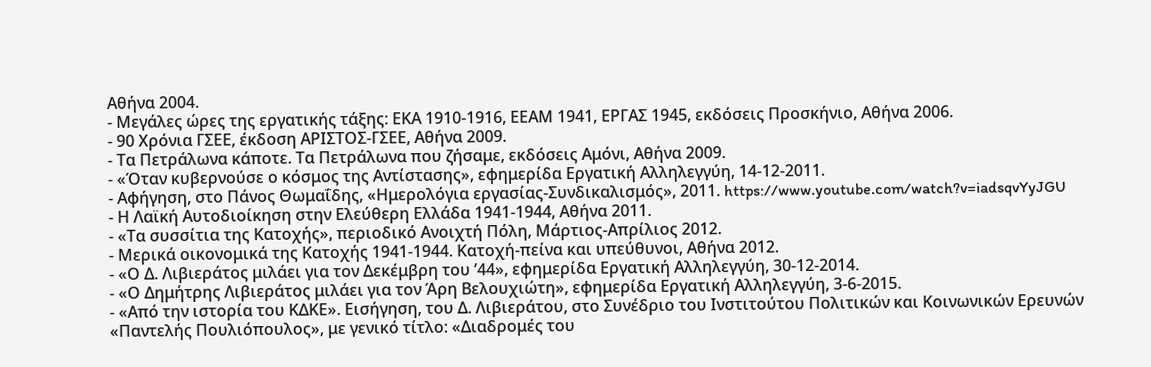Αθήνα 2004.
- Μεγάλες ώρες της εργατικής τάξης: ΕΚΑ 1910-1916, ΕΕΑΜ 1941, ΕΡΓΑΣ 1945, εκδόσεις Προσκήνιο, Αθήνα 2006.
- 90 Χρόνια ΓΣΕΕ, έκδοση ΑΡΙΣΤΟΣ-ΓΣΕΕ, Αθήνα 2009.
- Τα Πετράλωνα κάποτε. Τα Πετράλωνα που ζήσαμε, εκδόσεις Αμόνι, Αθήνα 2009.
- «Όταν κυβερνούσε ο κόσμος της Αντίστασης», εφημερίδα Εργατική Αλληλεγγύη, 14-12-2011.
- Αφήγηση, στο Πάνος Θωμαΐδης, «Ημερολόγια εργασίας-Συνδικαλισμός», 2011. https://www.youtube.com/watch?v=iadsqvYyJGU
- Η Λαϊκή Αυτοδιοίκηση στην Ελεύθερη Ελλάδα 1941-1944, Αθήνα 2011.
- «Τα συσσίτια της Κατοχής», περιοδικό Ανοιχτή Πόλη, Μάρτιος-Απρίλιος 2012.
- Μερικά οικονομικά της Κατοχής 1941-1944. Κατοχή-πείνα και υπεύθυνοι, Αθήνα 2012.
- «Ο Δ. Λιβιεράτος μιλάει για τον Δεκέμβρη του ’44», εφημερίδα Εργατική Αλληλεγγύη, 30-12-2014.
- «Ο Δημήτρης Λιβιεράτος μιλάει για τον Άρη Βελουχιώτη», εφημερίδα Εργατική Αλληλεγγύη, 3-6-2015.
- «Από την ιστορία του ΚΔΚΕ». Εισήγηση, του Δ. Λιβιεράτου, στο Συνέδριο του Ινστιτούτου Πολιτικών και Κοινωνικών Ερευνών «Παντελής Πουλιόπουλος», με γενικό τίτλο: «Διαδρομές του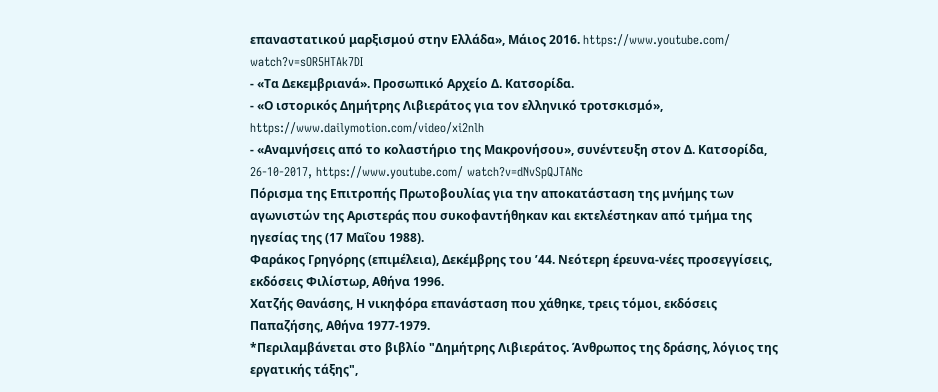επαναστατικού μαρξισμού στην Ελλάδα», Μάιος 2016. https://www.youtube.com/ watch?v=sOR5HTAk7DI
- «Τα Δεκεμβριανά». Προσωπικό Αρχείο Δ. Κατσορίδα.
- «Ο ιστορικός Δημήτρης Λιβιεράτος για τον ελληνικό τροτσκισμό», https://www.dailymotion.com/video/xi2nlh
- «Αναμνήσεις από το κολαστήριο της Μακρονήσου», συνέντευξη στον Δ. Κατσορίδα, 26-10-2017, https://www.youtube.com/ watch?v=dNvSpQJTANc
Πόρισμα της Επιτροπής Πρωτοβουλίας για την αποκατάσταση της μνήμης των αγωνιστών της Αριστεράς που συκοφαντήθηκαν και εκτελέστηκαν από τμήμα της ηγεσίας της (17 Μαΐου 1988).
Φαράκος Γρηγόρης (επιμέλεια), Δεκέμβρης του ’44. Νεότερη έρευνα-νέες προσεγγίσεις, εκδόσεις Φιλίστωρ, Αθήνα 1996.
Χατζής Θανάσης, Η νικηφόρα επανάσταση που χάθηκε, τρεις τόμοι, εκδόσεις Παπαζήσης, Αθήνα 1977-1979.
*Περιλαμβάνεται στο βιβλίο "Δημήτρης Λιβιεράτος. Άνθρωπος της δράσης, λόγιος της εργατικής τάξης",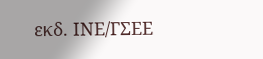εκδ. ΙΝΕ/ΓΣΕΕ